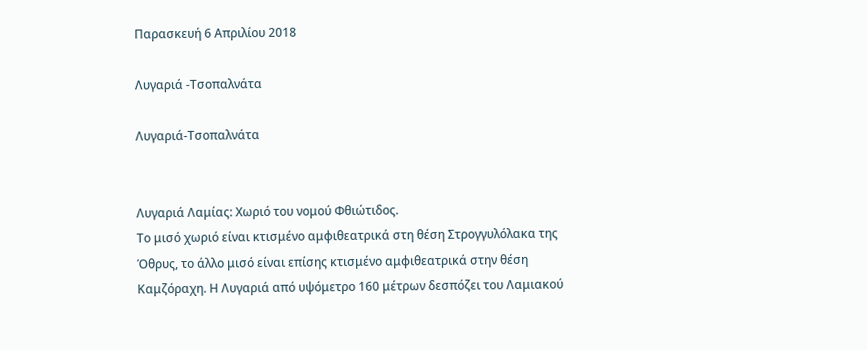Παρασκευή 6 Απριλίου 2018

Λυγαριά -Τσοπαλνάτα

Λυγαριά-Τσοπαλνάτα


Λυγαριά Λαμίας: Χωριό του νομού Φθιώτιδος.
Το μισό χωριό είναι κτισμένο αμφιθεατρικά στη θέση Στρογγυλόλακα της Όθρυς, το άλλο μισό είναι επίσης κτισμένο αμφιθεατρικά στην θέση Καμζόραχη. Η Λυγαριά από υψόμετρο 160 μέτρων δεσπόζει του Λαμιακού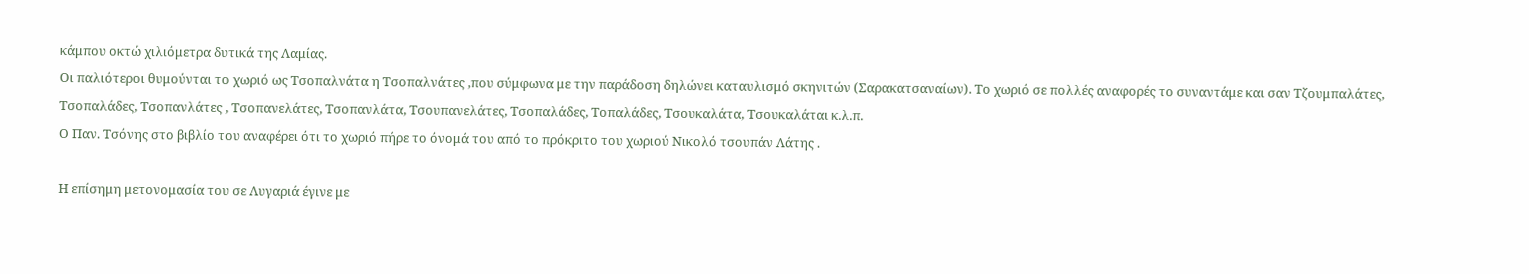κάμπου οκτώ χιλιόμετρα δυτικά της Λαμίας.
Οι παλιότεροι θυμούνται το χωριό ως Τσοπαλνάτα η Τσοπαλνάτες ,που σύμφωνα με την παράδοση δηλώνει καταυλισμό σκηνιτών (Σαρακατσαναίων). Το χωριό σε πολλές αναφορές το συναντάμε και σαν Τζουμπαλάτες, Τσοπαλάδες, Τσοπανλάτες , Τσοπανελάτες, Τσοπανλάτα, Τσουπανελάτες, Τσοπαλάδες, Τοπαλάδες, Τσουκαλάτα, Τσουκαλάται κ.λ.π.
Ο Παν. Τσόνης στο βιβλίο του αναφέρει ότι το χωριό πήρε το όνομά του από το πρόκριτο του χωριού Νικολό τσουπάν Λάτης .

Η επίσημη μετονομασία του σε Λυγαριά έγινε με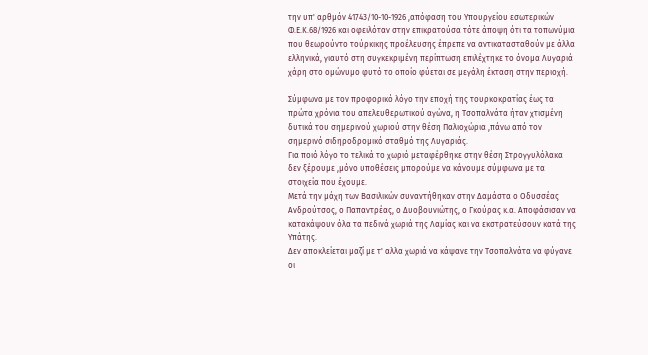την υπ' αρθμόν 41743/10-10-1926 ,απόφαση του Υπουργείου εσωτερικών Φ.Ε.Κ.68/1926 και οφειλόταν στην επικρατούσα τότε άποψη ότι τα τοπωνύμια που θεωρούντο τούρκικης προέλευσης έπρεπε να αντικατασταθούν με άλλα ελληνικά, γιαυτό στη συγκεκριμένη περίπτωση επιλέχτηκε το όνομα Λυγαριά χάρη στο ομώνυμο φυτό το οποίο φύεται σε μεγάλη έκταση στην περιοχή.

Σύμφωνα με τον προφορικό λόγο την εποχή της τουρκοκρατίας έως τα πρώτα χρόνια του απελευθερωτικού αγώνα, η Τσοπαλνάτα ήταν χτισμένη δυτικά του σημερινού χωριού στην θέση Παλιοχώρια ,πάνω από τον σημερινό σιδηροδρομικό σταθμό της Λυγαριάς.
Για πoιό λόγο το τελικά το χωριό μεταφέρθηκε στην θέση Στρογγυλόλακα δεν ξέρουμε ,μόνο υποθέσεις μπορούμε να κάνουμε σύμφωνα με τα στοιχεία που έχουμε.
Μετά την μάχη των Βασιλικών συναντήθηκαν στην Δαμάστα ο Οδυσσέας Ανδρούτσος, ο Παπαντρέας, ο Δυοβουνιώτης, ο Γκούρας κ.α. Αποφάσισαν να κατακάψουν όλα τα πεδινά χωριά της Λαμίας και να εκστρατεύσουν κατά της Υπάτης.
Δεν αποκλείεται μαζί με τ' αλλα χωριά να κάψανε την Τσοπαλνάτα να φύγανε οι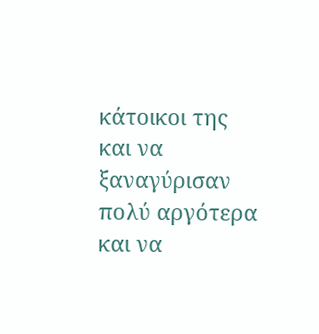κάτοικοι της και να ξαναγύρισαν πολύ αργότερα και να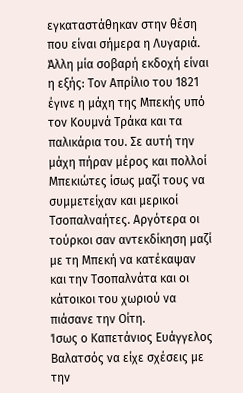εγκαταστάθηκαν στην θέση που είναι σήμερα η Λυγαριά.
Άλλη μία σοβαρή εκδοχή είναι η εξής: Τον Απρίλιο του 1821 έγινε η μάχη της Μπεκής υπό τον Κουμνά Τράκα και τα παλικάρια του. Σε αυτή την μάχη πήραν μέρος και πολλοί Μπεκιώτες ίσως μαζί τους να συμμετείχαν και μερικοί Τσοπαλναήτες. Αργότερα οι τούρκοι σαν αντεκδίκηση μαζί με τη Μπεκή να κατέκαψαν και την Τσοπαλνάτα και οι κάτοικοι του χωριού να πιάσανε την Οίτη.
Ίσως ο Καπετάνιος Ευάγγελος Βαλατσός να είχε σχέσεις με την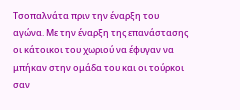Τσοπαλνάτα πριν την έναρξη του αγώνα. Με την έναρξη της επανάστασης οι κάτοικοι του χωριού να έφυγαν να μπήκαν στην ομάδα του και οι τούρκοι σαν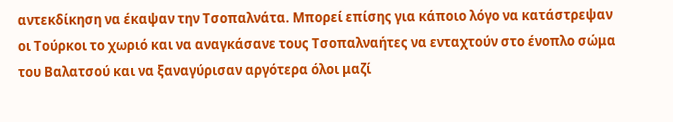αντεκδίκηση να έκαψαν την Τσοπαλνάτα. Μπορεί επίσης για κάποιο λόγο να κατάστρεψαν οι Τούρκοι το χωριό και να αναγκάσανε τους Τσοπαλναήτες να ενταχτούν στο ένοπλο σώμα του Βαλατσού και να ξαναγύρισαν αργότερα όλοι μαζί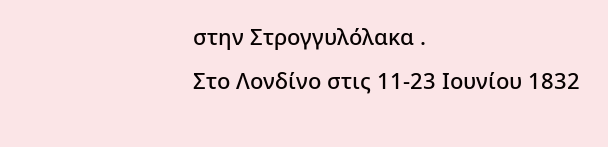στην Στρογγυλόλακα .
Στο Λονδίνο στις 11-23 Ιουνίου 1832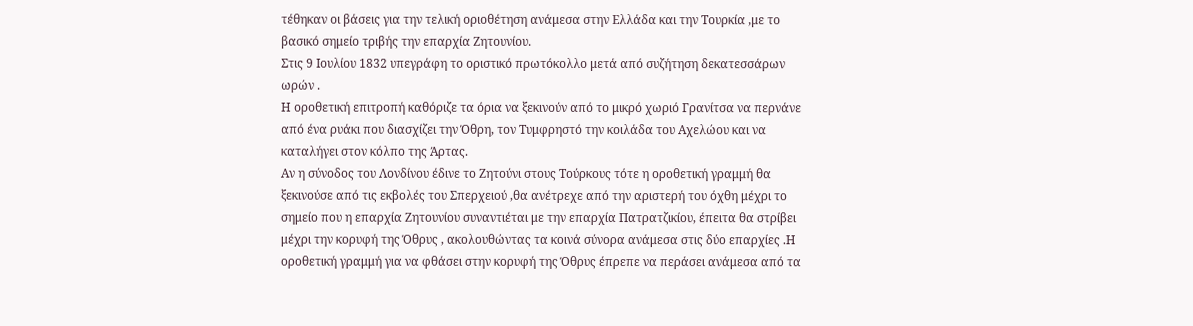τέθηκαν οι βάσεις για την τελική οριοθέτηση ανάμεσα στην Ελλάδα και την Τουρκία ,με το βασικό σημείο τριβής την επαρχία Ζητουνίου.
Στις 9 Ιουλίου 1832 υπεγράφη το οριστικό πρωτόκολλο μετά από συζήτηση δεκατεσσάρων ωρών .
Η οροθετική επιτροπή καθόριζε τα όρια να ξεκινούν από το μικρό χωριό Γρανίτσα να περνάνε από ένα ρυάκι που διασχίζει την Όθρη, τον Τυμφρηστό την κοιλάδα του Αχελώου και να καταλήγει στον κόλπο της Άρτας.
Αν η σύνοδος του Λονδίνου έδινε το Ζητούνι στους Τούρκους τότε η οροθετική γραμμή θα ξεκινούσε από τις εκβολές του Σπερχειού ,θα ανέτρεχε από την αριστερή του όχθη μέχρι το σημείο που η επαρχία Ζητουνίου συναντιέται με την επαρχία Πατρατζικίου, έπειτα θα στρίβει μέχρι την κορυφή της Όθρυς , ακολουθώντας τα κοινά σύνορα ανάμεσα στις δύο επαρχίες .Η οροθετική γραμμή για να φθάσει στην κορυφή της Όθρυς έπρεπε να περάσει ανάμεσα από τα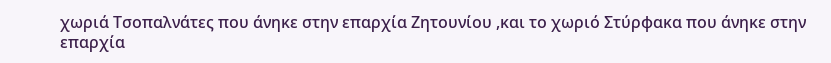χωριά Τσοπαλνάτες που άνηκε στην επαρχία Ζητουνίου ,και το χωριό Στύρφακα που άνηκε στην επαρχία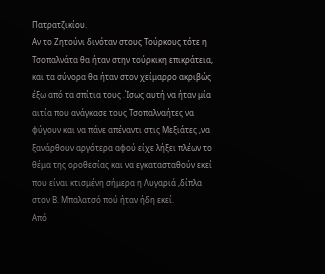Πατρατζικίου.
Αν το Ζητούνι δινόταν στους Τούρκους τότε η Τσοπαλνάτα θα ήταν στην τούρκικη επικράτεια, και τα σύνορα θα ήταν στον χείμαρρο ακριβώς έξω από τα σπίτια τους .Ίσως αυτή να ήταν μία αιτία που ανάγκασε τους Τσοπαλναήτες να φύγουν και να πάνε απέναντι στις Μεξιάτες ,να ξανάρθουν αργότερα αφού είχε λήξει πλέων το θέμα της οροθεσίας και να εγκατασταθούν εκεί που είναι κτισμένη σήμερα η Λυγαριά ,δίπλα στον Β. Μπαλατσό πού ήταν ήδη εκεί.
Από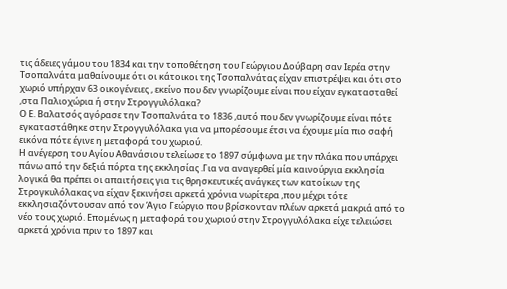τις άδειες γάμου του 1834 και την τοποθέτηση του Γεώργιου Δούβαρη σαν Ιερέα στην Τσοπαλνάτα μαθαίνουμε ότι οι κάτοικοι της Τσοπαλνάτας είχαν επιστρέψει και ότι στο χωριό υπήρχαν 63 οικογένειες , εκείνο που δεν γνωρίζουμε είναι που είχαν εγκατασταθεί ,στα Παλιοχώρια ή στην Στρογγυλόλακα?
Ο Ε. Βαλατσός αγόρασε την Τσοπαλνάτα το 1836 ,αυτό που δεν γνωρίζουμε είναι πότε εγκαταστάθηκε στην Στρογγυλόλακα για να μπορέσουμε έτσι να έχουμε μία πιο σαφή εικόνα πότε έγινε η μεταφορά του χωριού.
Η ανέγερση του Αγίου Αθανάσιου τελείωσε το 1897 σύμφωνα με την πλάκα που υπάρχει πάνω από την δεξιά πόρτα της εκκλησίας .Για να αναγερθεί μία καινούργια εκκλησία λογικά θα πρέπει οι απαιτήσεις για τις θρησκευτικές ανάγκες των κατοίκων της Στρογκυλόλακας να είχαν ξεκινήσει αρκετά χρόνια νωρίτερα ,που μέχρι τότε εκκλησιαζόντουσαν από τον Άγιο Γεώργιο που βρίσκονταν πλέων αρκετά μακριά από το νέο τους χωριό. Επομένως η μεταφορά του χωριού στην Στρογγυλόλακα είχε τελειώσει αρκετά χρόνια πριν το 1897 και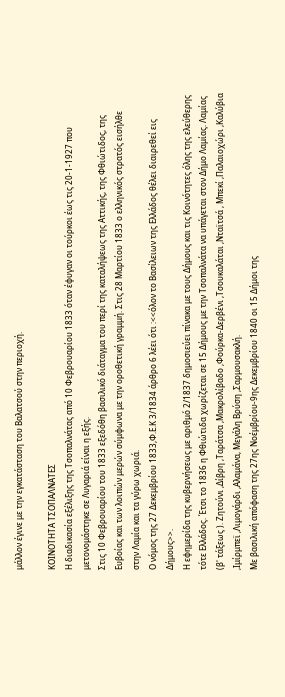μάλλον έγινε με την εγκατάσταση του Βαλατσού στην περιοχή.

ΚΟΙΝΟΤΗΤΑ ΤΣΟΠΑΛΝΑΤΕΣ
Η διαδικασία εξέλιξης της Τσοπαλνάτας από 10 Φεβρουαρίου 1833 όταν έφυγαν οι τούρκοι έως τις 20-1-1927 που μετονομάστηκε σε Λυγαριά είναι η εξής.
Στις 10 Φεβρουαρίου του 1833 εξεδόθη βασιλικό διάταγμα του περί της καταλήψεως της Αττικής, της Φθιώτιδος, της Ευβοίας και των λοιπών μερών σύμφωνα με την οροθετική γραμμή. Στις 28 Μαρτίου 1833 ο ελληνικός στρατός εισήλθε στην Λαμία και τα γύρω χωριά.
Ο νόμος της 27 Δεκεμβρίου 1833,Φ.Ε.Κ 3/1834 άρθρο 6 λέει ότι :<<όλον το Βασίλειων της Ελλάδος θέλει διαιρεθεί εις Δήμους>>.
Η εφημερίδα της κυβερνήσεως με αριθμό 2/1837 δημοσιεύει πίνακα με τους Δήμους και τις Κοινότητες όλης της ελεύθερης τότε Ελλάδος. Έτσι το 1836 η Φθιώτιδα χωρίζεται σε 15 Δήμους με την Τσοπαλνάτα να υπάγεται στον Δήμο Λαμίας. Λαμίας (β' τάξεως ). Ζητούνι ,Δίβρη ,Ταράτσα ,Μακρολίβαδο ,Φούρκα-Δερβένι ,Τσουκαλάται ,Νταϊτσά , Μπεκί ,Παλαιοχώρι ,Καλύβια ,Ιμίρμπεϊ ,Λιμογάρδι ,Αλαμάνα, Μεγάλη Βρύση ,Σαρμουσακλή.
Με βασιλική απόφαση της 27ης Νοέμβρίου-9ης Δεκεμβρίου 1840 οι 15 Δήμοι της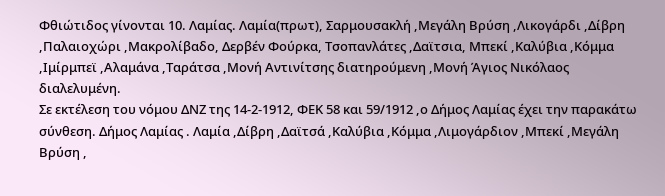Φθιώτιδος γίνονται 10. Λαμίας. Λαμία(πρωτ), Σαρμουσακλή ,Μεγάλη Βρύση ,Λικογάρδι ,Δίβρη ,Παλαιοχώρι ,Μακρολίβαδο, Δερβέν Φούρκα, Τσοπανλάτες ,Δαϊτσια, Μπεκί ,Καλύβια ,Κόμμα ,Ιμίρμπεϊ ,Αλαμάνα ,Ταράτσα ,Μονή Αντινίτσης διατηρούμενη ,Μονή Άγιος Νικόλαος διαλελυμένη.
Σε εκτέλεση του νόμου ΔΝΖ της 14-2-1912, ΦΕΚ 58 και 59/1912 ,ο Δήμος Λαμίας έχει την παρακάτω σύνθεση. Δήμος Λαμίας . Λαμία ,Δίβρη ,Δαϊτσά ,Καλύβια ,Κόμμα ,Λιμογάρδιον ,Μπεκί ,Μεγάλη Βρύση ,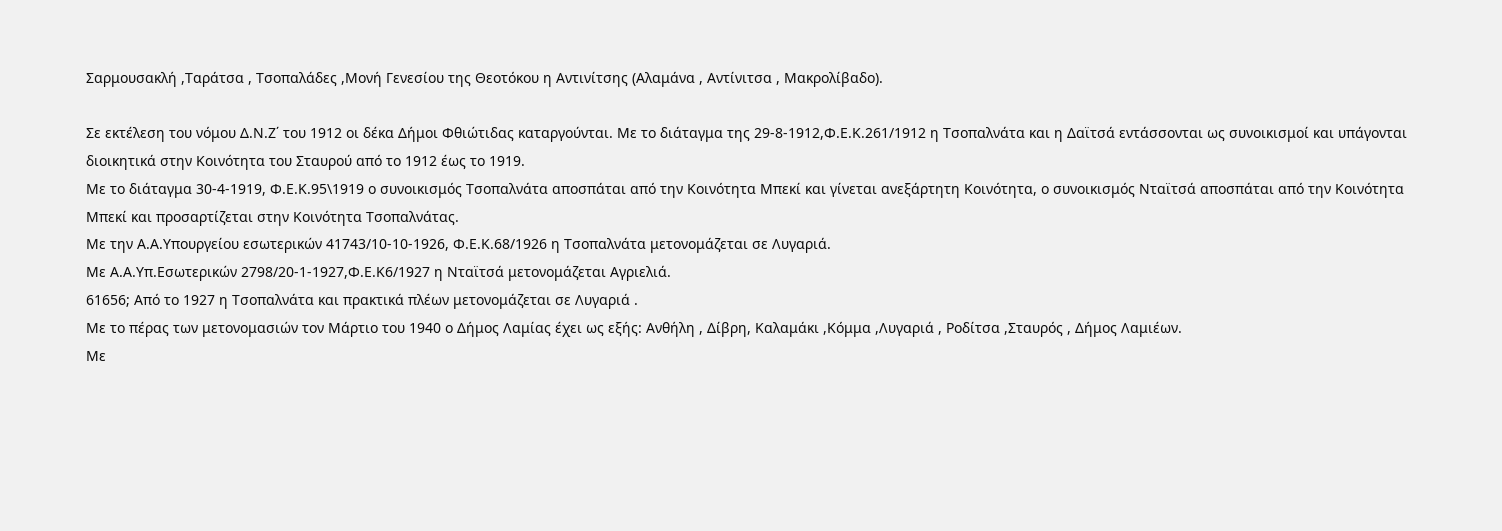Σαρμουσακλή ,Ταράτσα , Τσοπαλάδες ,Μονή Γενεσίου της Θεοτόκου η Αντινίτσης (Αλαμάνα , Αντίνιτσα , Μακρολίβαδο).

Σε εκτέλεση του νόμου Δ.Ν.Ζ΄ του 1912 οι δέκα Δήμοι Φθιώτιδας καταργούνται. Με το διάταγμα της 29-8-1912,Φ.Ε.Κ.261/1912 η Τσοπαλνάτα και η Δαϊτσά εντάσσονται ως συνοικισμοί και υπάγονται διοικητικά στην Κοινότητα του Σταυρού από το 1912 έως το 1919.
Με το διάταγμα 30-4-1919, Φ.Ε.Κ.95\1919 ο συνοικισμός Τσοπαλνάτα αποσπάται από την Κοινότητα Μπεκί και γίνεται ανεξάρτητη Κοινότητα, ο συνοικισμός Νταϊτσά αποσπάται από την Κοινότητα Μπεκί και προσαρτίζεται στην Κοινότητα Τσοπαλνάτας.
Με την Α.Α.Υπουργείου εσωτερικών 41743/10-10-1926, Φ.Ε.Κ.68/1926 η Τσοπαλνάτα μετονομάζεται σε Λυγαριά.
Με Α.Α.Υπ.Εσωτερικών 2798/20-1-1927,Φ.Ε.Κ6/1927 η Νταϊτσά μετονομάζεται Αγριελιά.
61656; Από το 1927 η Τσοπαλνάτα και πρακτικά πλέων μετονομάζεται σε Λυγαριά .
Με το πέρας των μετονομασιών τον Μάρτιο του 1940 ο Δήμος Λαμίας έχει ως εξής: Ανθήλη , Δίβρη, Καλαμάκι ,Κόμμα ,Λυγαριά , Ροδίτσα ,Σταυρός , Δήμος Λαμιέων.
Με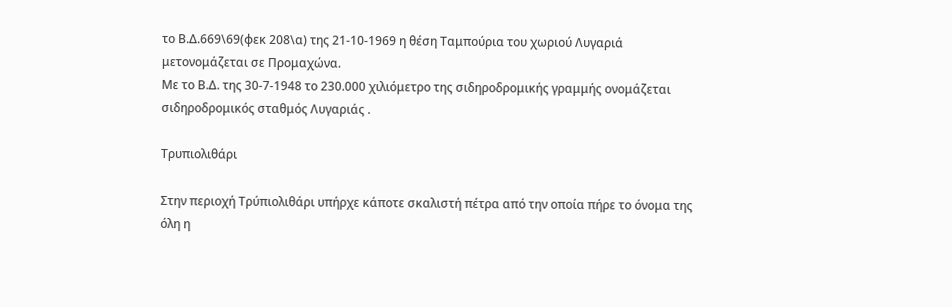το Β.Δ.669\69(φεκ 208\α) της 21-10-1969 η θέση Ταμπούρια του χωριού Λυγαριά μετονομάζεται σε Προμαχώνα.
Με το Β.Δ. της 30-7-1948 το 230.000 χιλιόμετρο της σιδηροδρομικής γραμμής ονομάζεται σιδηροδρομικός σταθμός Λυγαριάς .

Τρυπιολιθάρι

Στην περιοχή Τρύπιολιθάρι υπήρχε κάποτε σκαλιστή πέτρα από την οποία πήρε το όνομα της όλη η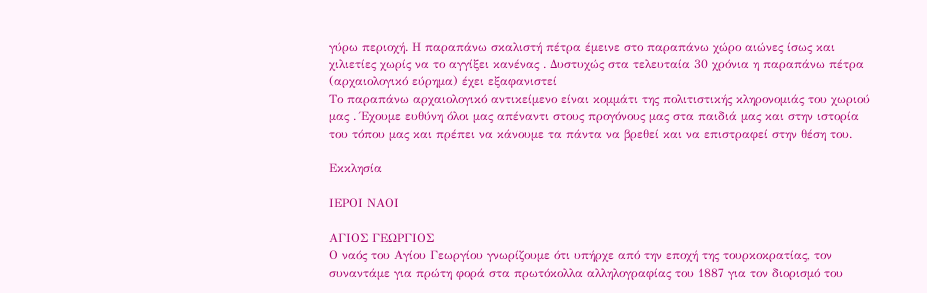γύρω περιοχή. Η παραπάνω σκαλιστή πέτρα έμεινε στο παραπάνω χώρο αιώνες ίσως και χιλιετίες χωρίς να το αγγίξει κανένας . Δυστυχώς στα τελευταία 30 χρόνια η παραπάνω πέτρα (αρχαιολογικό εύρημα) έχει εξαφανιστεί
Το παραπάνω αρχαιολογικό αντικείμενο είναι κομμάτι της πολιτιστικής κληρονομιάς του χωριού μας . Έχουμε ευθύνη όλοι μας απέναντι στους προγόνους μας στα παιδιά μας και στην ιστορία του τόπου μας και πρέπει να κάνουμε τα πάντα να βρεθεί και να επιστραφεί στην θέση του.

Εκκλησία

ΙΕΡΟΙ ΝΑΟI

ΑΓΙΟΣ ΓΕΩΡΓΙΟΣ
Ο ναός του Αγίου Γεωργίου γνωρίζουμε ότι υπήρχε από την εποχή της τουρκοκρατίας, τον συναντάμε για πρώτη φορά στα πρωτόκολλα αλληλογραφίας του 1887 για τον διορισμό του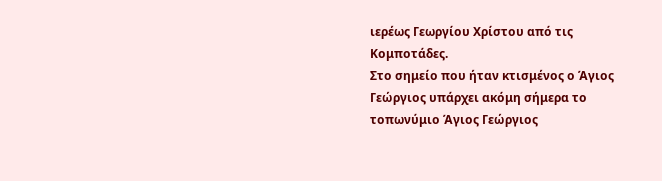ιερέως Γεωργίου Χρίστου από τις Κομποτάδες.
Στο σημείο που ήταν κτισμένος ο Άγιος Γεώργιος υπάρχει ακόμη σήμερα το τοπωνύμιο Άγιος Γεώργιος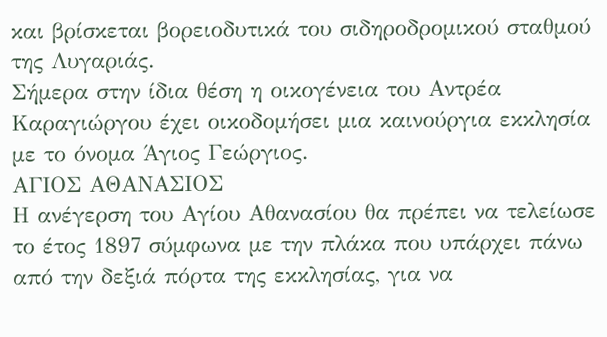και βρίσκεται βορειοδυτικά του σιδηροδρομικού σταθμού της Λυγαριάς.
Σήμερα στην ίδια θέση η οικογένεια του Αντρέα Καραγιώργου έχει οικοδομήσει μια καινούργια εκκλησία με το όνομα Άγιος Γεώργιος.
ΑΓΙΟΣ ΑΘΑΝΑΣΙΟΣ
Η ανέγερση του Αγίου Αθανασίου θα πρέπει να τελείωσε το έτος 1897 σύμφωνα με την πλάκα που υπάρχει πάνω από την δεξιά πόρτα της εκκλησίας, για να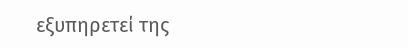εξυπηρετεί της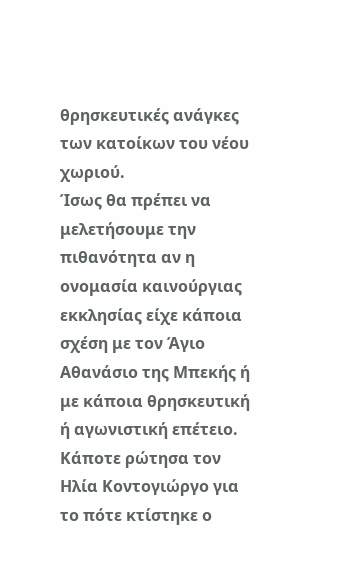θρησκευτικές ανάγκες των κατοίκων του νέου χωριού.
Ίσως θα πρέπει να μελετήσουμε την πιθανότητα αν η ονομασία καινούργιας εκκλησίας είχε κάποια σχέση με τον Άγιο Αθανάσιο της Μπεκής ή με κάποια θρησκευτική ή αγωνιστική επέτειο.
Κάποτε ρώτησα τον Ηλία Κοντογιώργο για το πότε κτίστηκε ο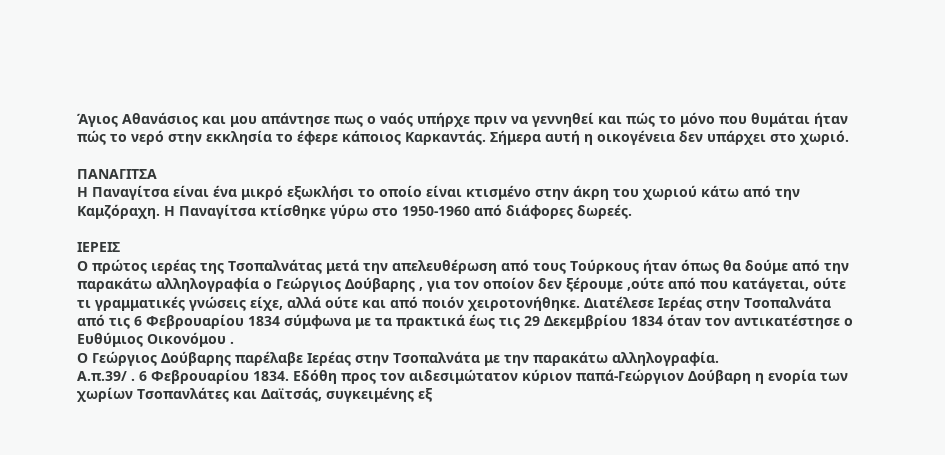Άγιος Αθανάσιος και μου απάντησε πως ο ναός υπήρχε πριν να γεννηθεί και πώς το μόνο που θυμάται ήταν πώς το νερό στην εκκλησία το έφερε κάποιος Καρκαντάς. Σήμερα αυτή η οικογένεια δεν υπάρχει στο χωριό.

ΠΑΝΑΓΙΤΣΑ
Η Παναγίτσα είναι ένα μικρό εξωκλήσι το οποίο είναι κτισμένο στην άκρη του χωριού κάτω από την Καμζόραχη. Η Παναγίτσα κτίσθηκε γύρω στο 1950-1960 από διάφορες δωρεές.

ΙΕΡΕΙΣ
Ο πρώτος ιερέας της Τσοπαλνάτας μετά την απελευθέρωση από τους Τούρκους ήταν όπως θα δούμε από την παρακάτω αλληλογραφία ο Γεώργιος Δούβαρης , για τον οποίον δεν ξέρουμε ,ούτε από που κατάγεται, ούτε τι γραμματικές γνώσεις είχε, αλλά ούτε και από ποιόν χειροτονήθηκε. Διατέλεσε Ιερέας στην Τσοπαλνάτα από τις 6 Φεβρουαρίου 1834 σύμφωνα με τα πρακτικά έως τις 29 Δεκεμβρίου 1834 όταν τον αντικατέστησε ο Ευθύμιος Οικονόμου .
Ο Γεώργιος Δούβαρης παρέλαβε Ιερέας στην Τσοπαλνάτα με την παρακάτω αλληλογραφία.
Α.π.39/ . 6 Φεβρουαρίου 1834. Εδόθη προς τον αιδεσιμώτατον κύριον παπά-Γεώργιον Δούβαρη η ενορία των χωρίων Τσοπανλάτες και Δαϊτσάς, συγκειμένης εξ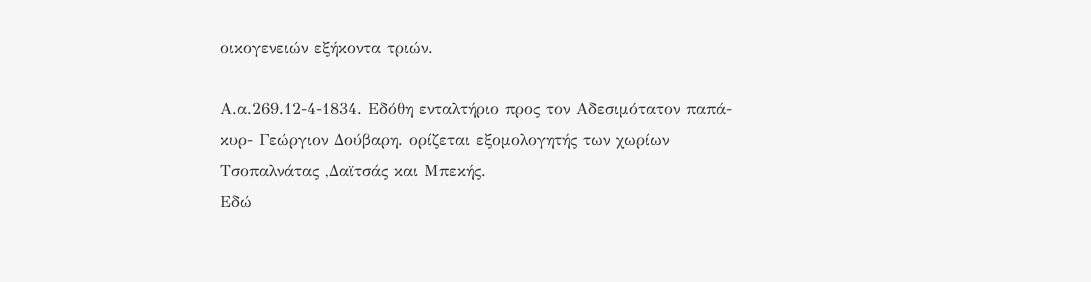οικογενειών εξήκοντα τριών.

Α.α.269.12-4-1834. Εδόθη ενταλτήριο προς τον Αδεσιμότατον παπά-κυρ- Γεώργιον Δούβαρη. ορίζεται εξομολογητής των χωρίων Τσοπαλνάτας ,Δαϊτσάς και Μπεκής.
Εδώ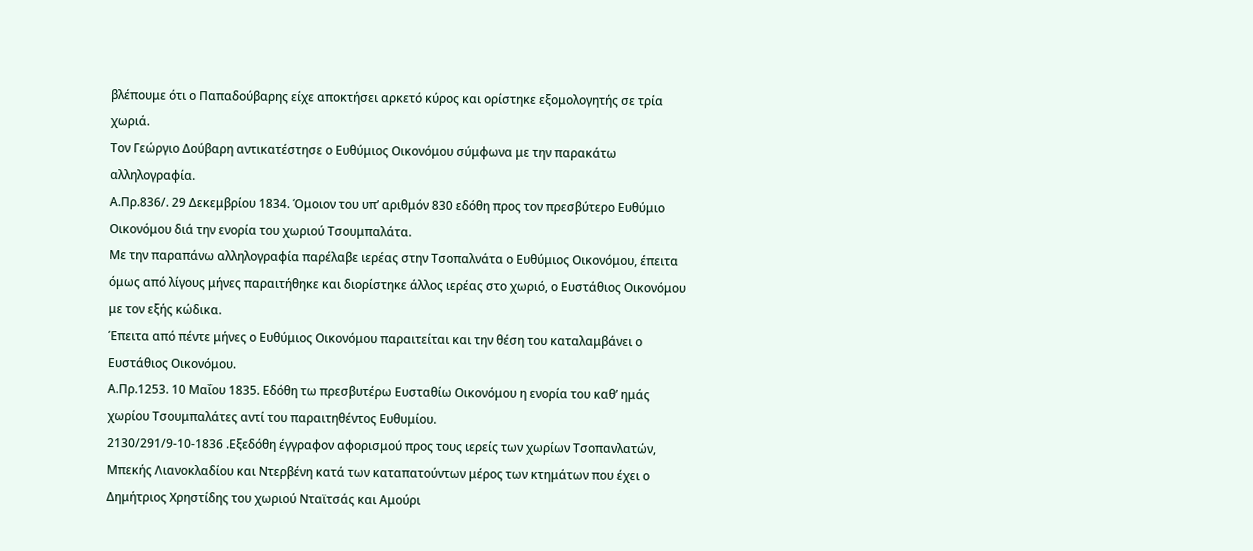βλέπουμε ότι ο Παπαδούβαρης είχε αποκτήσει αρκετό κύρος και ορίστηκε εξομολογητής σε τρία χωριά.
Τον Γεώργιο Δούβαρη αντικατέστησε ο Ευθύμιος Οικονόμου σύμφωνα με την παρακάτω αλληλογραφία.
Α.Πρ.836/. 29 Δεκεμβρίου 1834. Όμοιον του υπ’ αριθμόν 830 εδόθη προς τον πρεσβύτερο Ευθύμιο Οικονόμου διά την ενορία του χωριού Τσουμπαλάτα.
Με την παραπάνω αλληλογραφία παρέλαβε ιερέας στην Τσοπαλνάτα ο Ευθύμιος Οικονόμου, έπειτα όμως από λίγους μήνες παραιτήθηκε και διορίστηκε άλλος ιερέας στο χωριό, ο Ευστάθιος Οικονόμου με τον εξής κώδικα.
Έπειτα από πέντε μήνες ο Ευθύμιος Οικονόμου παραιτείται και την θέση του καταλαμβάνει ο Ευστάθιος Οικονόμου.
Α.Πρ.1253. 10 Μαΐου 1835. Εδόθη τω πρεσβυτέρω Ευσταθίω Οικονόμου η ενορία του καθ’ ημάς χωρίου Τσουμπαλάτες αντί του παραιτηθέντος Ευθυμίου.
2130/291/9-10-1836 .Εξεδόθη έγγραφον αφορισμού προς τους ιερείς των χωρίων Τσοπανλατών, Μπεκής Λιανοκλαδίου και Ντερβένη κατά των καταπατούντων μέρος των κτημάτων που έχει ο Δημήτριος Χρηστίδης του χωριού Νταϊτσάς και Αμούρι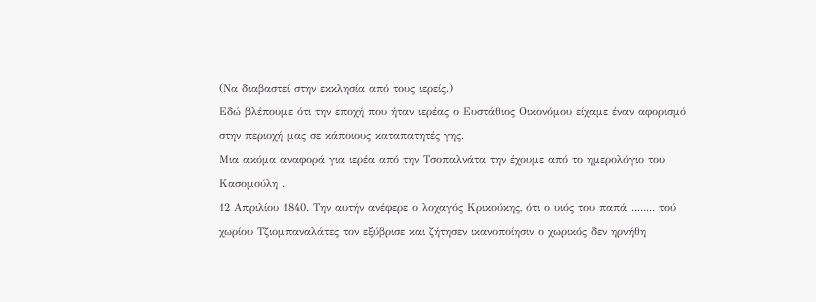(Να διαβαστεί στην εκκλησία από τους ιερείς.)
Εδώ βλέπουμε ότι την εποχή που ήταν ιερέας ο Ευστάθιος Οικονόμου είχαμε έναν αφορισμό στην περιοχή μας σε κάποιους καταπατητές γης.
Μια ακόμα αναφορά για ιερέα από την Τσοπαλνάτα την έχουμε από το ημερολόγιο του Κασομούλη .
12 Απριλίου 1840. Την αυτήν ανέφερε ο λοχαγός Κρικούκης, ότι ο υιός του παπά ........ τού χωρίου Τζιομπαναλάτες τον εξύβρισε και ζήτησεν ικανοποίησιν ο χωρικός δεν ηρνήθη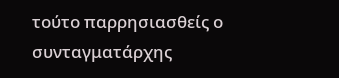τούτο παρρησιασθείς ο συνταγματάρχης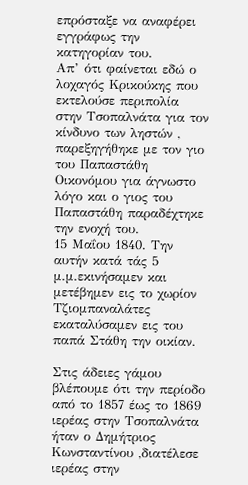επρόσταξε να αναφέρει εγγράφως την κατηγορίαν του.
Απ’ ότι φαίνεται εδώ ο λοχαγός Κρικούκης που εκτελούσε περιπολία στην Τσοπαλνάτα για τον κίνδυνο των ληστών , παρεξηγήθηκε με τον γιο του Παπαστάθη Οικονόμου για άγνωστο λόγο και ο γιος του Παπαστάθη παραδέχτηκε την ενοχή του.
15 Μαΐου 1840. Την αυτήν κατά τάς 5 μ.μ.εκινήσαμεν και μετέβημεν εις το χωρίον Τζιομπαναλάτες εκαταλύσαμεν εις του παπά Στάθη την οικίαν.

Στις άδειες γάμου βλέπουμε ότι την περίοδο από το 1857 έως το 1869 ιερέας στην Τσοπαλνάτα ήταν ο Δημήτριος Κωνσταντίνου ,διατέλεσε ιερέας στην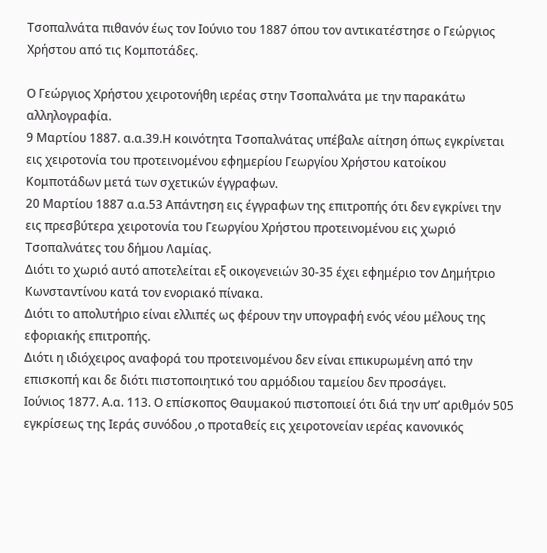Τσοπαλνάτα πιθανόν έως τον Ιούνιο του 1887 όπου τον αντικατέστησε ο Γεώργιος Χρήστου από τις Κομποτάδες.

Ο Γεώργιος Χρήστου χειροτονήθη ιερέας στην Τσοπαλνάτα με την παρακάτω αλληλογραφία.
9 Μαρτίου 1887. α.α.39.Η κοινότητα Τσοπαλνάτας υπέβαλε αίτηση όπως εγκρίνεται εις χειροτονία του προτεινομένου εφημερίου Γεωργίου Χρήστου κατοίκου Κομποτάδων μετά των σχετικών έγγραφων.
20 Μαρτίου 1887 α.α.53 Απάντηση εις έγγραφων της επιτροπής ότι δεν εγκρίνει την εις πρεσβύτερα χειροτονία του Γεωργίου Χρήστου προτεινομένου εις χωριό Τσοπαλνάτες του δήμου Λαμίας.
Διότι το χωριό αυτό αποτελείται εξ οικογενειών 30-35 έχει εφημέριο τον Δημήτριο Κωνσταντίνου κατά τον ενοριακό πίνακα.
Διότι το απολυτήριο είναι ελλιπές ως φέρουν την υπογραφή ενός νέου μέλους της εφοριακής επιτροπής.
Διότι η ιδιόχειρος αναφορά του προτεινομένου δεν είναι επικυρωμένη από την επισκοπή και δε διότι πιστοποιητικό του αρμόδιου ταμείου δεν προσάγει.
Ιούνιος 1877. Α.α. 113. Ο επίσκοπος Θαυμακού πιστοποιεί ότι διά την υπ’ αριθμόν 505 εγκρίσεως της Ιεράς συνόδου ,ο προταθείς εις χειροτονείαν ιερέας κανονικός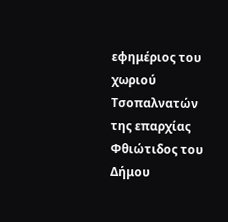εφημέριος του χωριού Τσοπαλνατών της επαρχίας Φθιώτιδος του Δήμου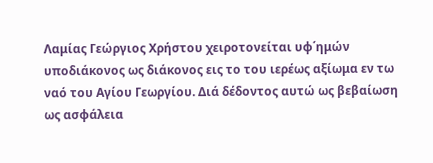Λαμίας Γεώργιος Χρήστου χειροτονείται υφ΄ημών υποδιάκονος ως διάκονος εις το του ιερέως αξίωμα εν τω ναό του Αγίου Γεωργίου. Διά δέδοντος αυτώ ως βεβαίωση ως ασφάλεια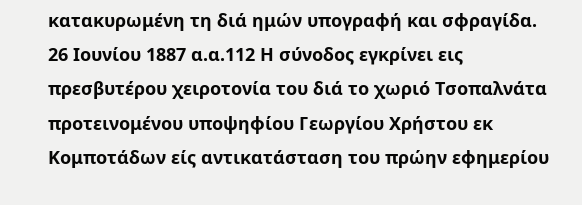κατακυρωμένη τη διά ημών υπογραφή και σφραγίδα.
26 Ιουνίου 1887 α.α.112 Η σύνοδος εγκρίνει εις πρεσβυτέρου χειροτονία του διά το χωριό Τσοπαλνάτα προτεινομένου υποψηφίου Γεωργίου Χρήστου εκ Κομποτάδων είς αντικατάσταση του πρώην εφημερίου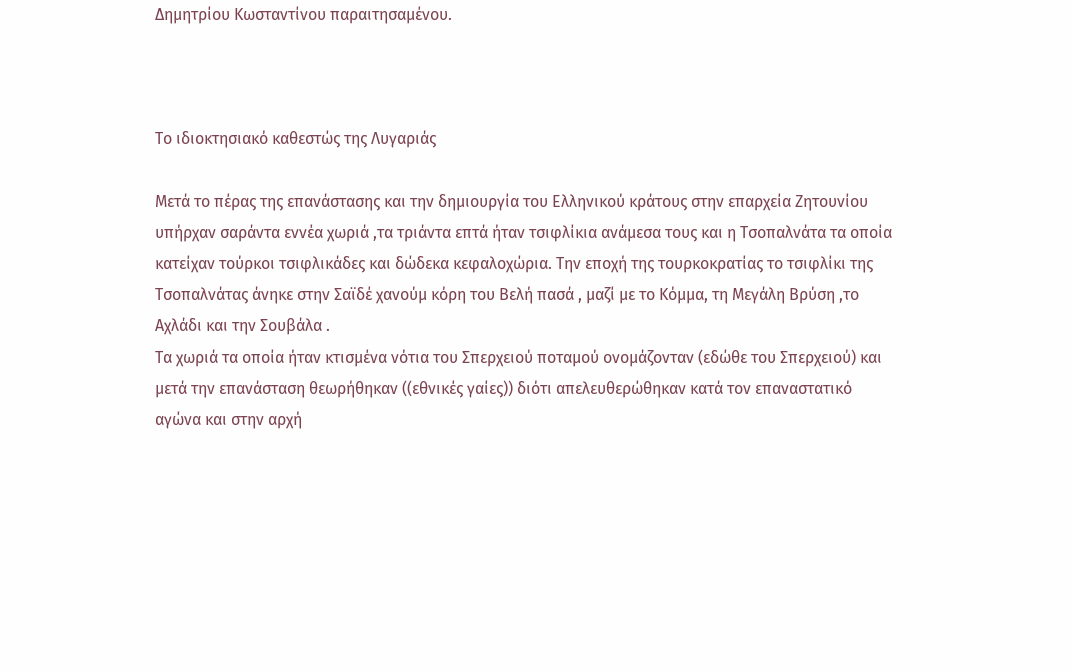Δημητρίου Κωσταντίνου παραιτησαμένου.



Το ιδιοκτησιακό καθεστώς της Λυγαριάς

Μετά το πέρας της επανάστασης και την δημιουργία του Ελληνικού κράτους στην επαρχεία Ζητουνίου υπήρχαν σαράντα εννέα χωριά ,τα τριάντα επτά ήταν τσιφλίκια ανάμεσα τους και η Τσοπαλνάτα τα οποία κατείχαν τούρκοι τσιφλικάδες και δώδεκα κεφαλοχώρια. Την εποχή της τουρκοκρατίας το τσιφλίκι της Τσοπαλνάτας άνηκε στην Σαϊδέ χανούμ κόρη του Βελή πασά , μαζί με το Κόμμα, τη Μεγάλη Βρύση ,το Αχλάδι και την Σουβάλα .
Τα χωριά τα οποία ήταν κτισμένα νότια του Σπερχειού ποταμού ονομάζονταν (εδώθε του Σπερχειού) και μετά την επανάσταση θεωρήθηκαν ((εθνικές γαίες)) διότι απελευθερώθηκαν κατά τον επαναστατικό αγώνα και στην αρχή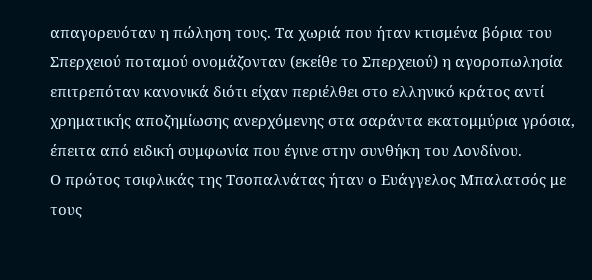απαγορευόταν η πώληση τους. Τα χωριά που ήταν κτισμένα βόρια του Σπερχειού ποταμού ονομάζονταν (εκείθε το Σπερχειού) η αγοροπωλησία επιτρεπόταν κανονικά διότι είχαν περιέλθει στο ελληνικό κράτος αντί χρηματικής αποζημίωσης ανερχόμενης στα σαράντα εκατομμύρια γρόσια, έπειτα από ειδική συμφωνία που έγινε στην συνθήκη του Λονδίνου.
Ο πρώτος τσιφλικάς της Τσοπαλνάτας ήταν ο Ευάγγελος Μπαλατσός με τους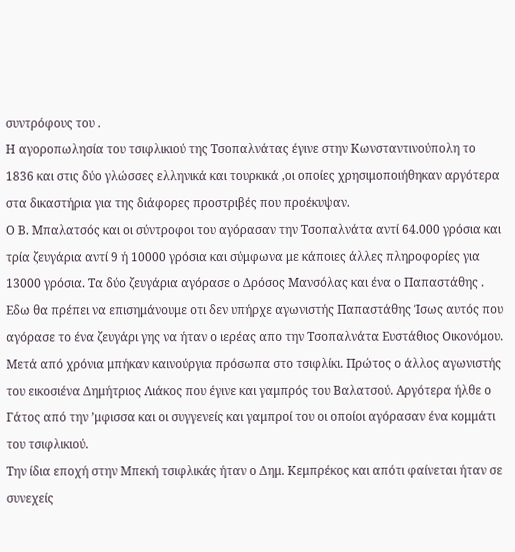συντρόφους του .
Η αγοροπωλησία του τσιφλικιού της Τσοπαλνάτας έγινε στην Κωνσταντινούπολη το 1836 και στις δύο γλώσσες ελληνικά και τουρκικά ,οι οποίες χρησιμοποιήθηκαν αργότερα στα δικαστήρια για της διάφορες προστριβές που προέκυψαν.
Ο Β. Μπαλατσός και οι σύντροφοι του αγόρασαν την Τσοπαλνάτα αντί 64.000 γρόσια και τρία ζευγάρια αντί 9 ή 10000 γρόσια και σύμφωνα με κάποιες άλλες πληροφορίες για 13000 γρόσια. Τα δύο ζευγάρια αγόρασε ο Δρόσος Μανσόλας και ένα ο Παπαστάθης . Εδω θα πρέπει να επισημάνουμε οτι δεν υπήρχε αγωνιστής Παπαστάθης Ίσως αυτός που αγόρασε το ένα ζευγάρι γης να ήταν ο ιερέας απο την Τσοπαλνάτα Ευστάθιος Οικονόμου.
Μετά από χρόνια μπήκαν καινούργια πρόσωπα στο τσιφλίκι. Πρώτος ο άλλος αγωνιστής του εικοσιένα Δημήτριος Λιάκος που έγινε και γαμπρός του Βαλατσού. Αργότερα ήλθε ο Γάτος από την ’μφισσα και οι συγγενείς και γαμπροί του οι οποίοι αγόρασαν ένα κομμάτι του τσιφλικιού.
Την ίδια εποχή στην Μπεκή τσιφλικάς ήταν ο Δημ. Κεμπρέκος και απότι φαίνεται ήταν σε συνεχείς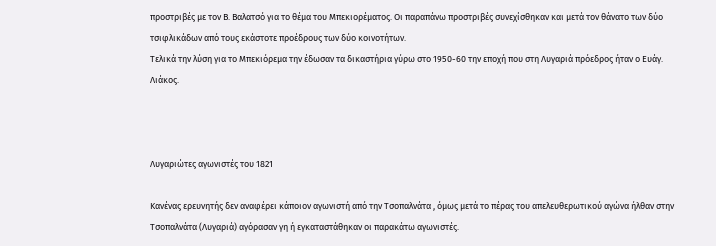προστριβές με τον Β. Βαλατσό για το θέμα του Μπεκιορέματος. Οι παραπάνω προστριβές συνεχίσθηκαν και μετά τον θάνατο των δύο τσιφλικάδων από τους εκάστοτε προέδρους των δύο κοινοτήτων.
Τελικά την λύση για το Μπεκιόρεμα την έδωσαν τα δικαστήρια γύρω στο 1950-60 την εποχή που στη Λυγαριά πρόεδρος ήταν ο Ευάγ. Λιάκος.



Λυγαριώτες αγωνιστές του 1821

Κανένας ερευνητής δεν αναφέρει κάποιον αγωνιστή από την Τσοπαλνάτα , όμως μετά το πέρας του απελευθερωτικού αγώνα ήλθαν στην Τσοπαλνάτα (Λυγαριά) αγόρασαν γη ή εγκαταστάθηκαν οι παρακάτω αγωνιστές.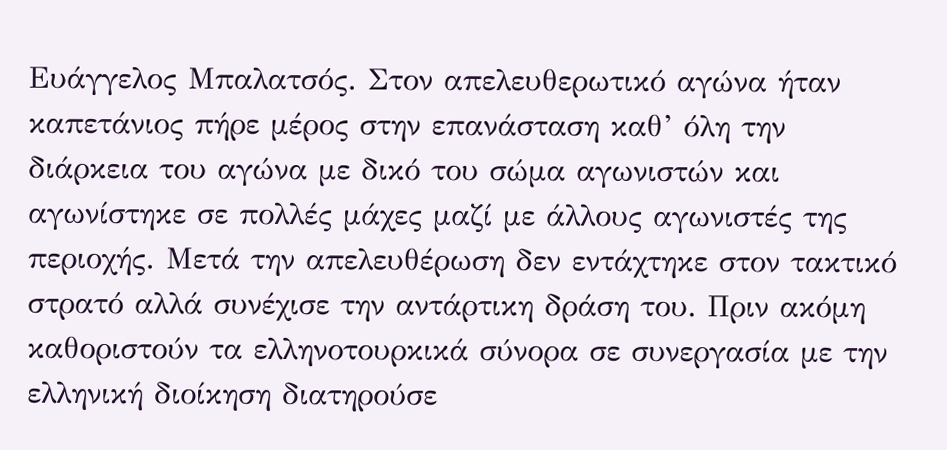Ευάγγελος Μπαλατσός. Στον απελευθερωτικό αγώνα ήταν καπετάνιος πήρε μέρος στην επανάσταση καθ’ όλη την διάρκεια του αγώνα με δικό του σώμα αγωνιστών και αγωνίστηκε σε πολλές μάχες μαζί με άλλους αγωνιστές της περιοχής. Μετά την απελευθέρωση δεν εντάχτηκε στον τακτικό στρατό αλλά συνέχισε την αντάρτικη δράση του. Πριν ακόμη καθοριστούν τα ελληνοτουρκικά σύνορα σε συνεργασία με την ελληνική διοίκηση διατηρούσε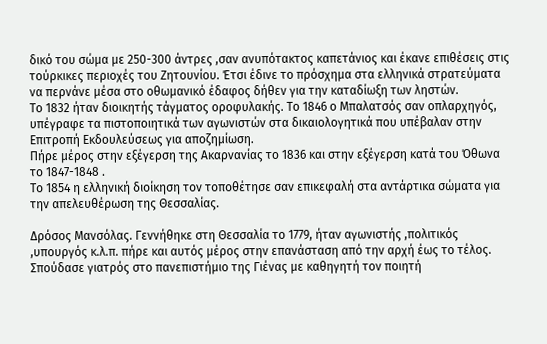δικό του σώμα με 250-300 άντρες ,σαν ανυπότακτος καπετάνιος και έκανε επιθέσεις στις τούρκικες περιοχές του Ζητουνίου. Έτσι έδινε το πρόσχημα στα ελληνικά στρατεύματα να περνάνε μέσα στο οθωμανικό έδαφος δήθεν για την καταδίωξη των ληστών.
Το 1832 ήταν διοικητής τάγματος οροφυλακής. Το 1846 ο Μπαλατσός σαν οπλαρχηγός, υπέγραφε τα πιστοποιητικά των αγωνιστών στα δικαιολογητικά που υπέβαλαν στην Επιτροπή Εκδουλεύσεως για αποζημίωση.
Πήρε μέρος στην εξέγερση της Ακαρνανίας το 1836 και στην εξέγερση κατά του Όθωνα το 1847-1848 .
Το 1854 η ελληνική διοίκηση τον τοποθέτησε σαν επικεφαλή στα αντάρτικα σώματα για την απελευθέρωση της Θεσσαλίας.

Δρόσος Μανσόλας. Γεννήθηκε στη Θεσσαλία το 1779, ήταν αγωνιστής ,πολιτικός ,υπουργός κ.λ.π. πήρε και αυτός μέρος στην επανάσταση από την αρχή έως το τέλος.
Σπούδασε γιατρός στο πανεπιστήμιο της Γιένας με καθηγητή τον ποιητή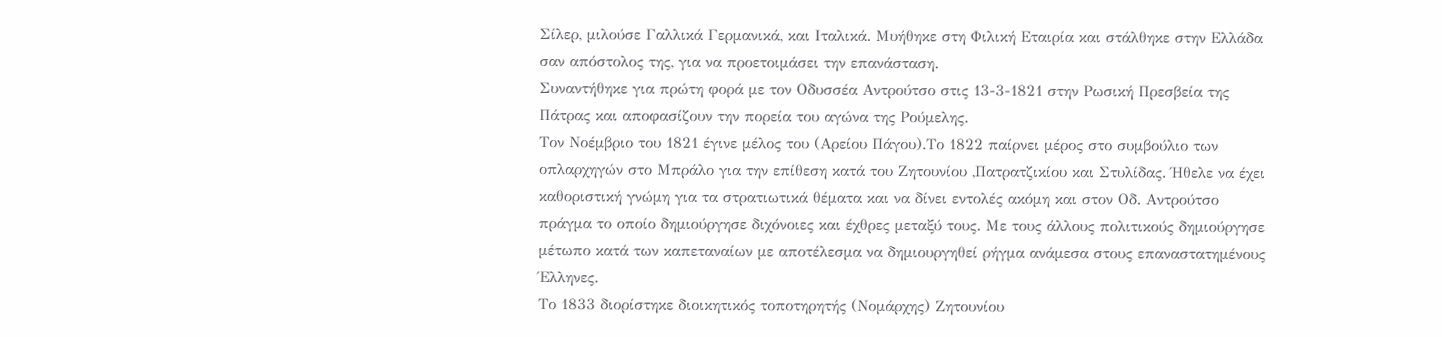Σίλερ, μιλούσε Γαλλικά Γερμανικά, και Ιταλικά. Μυήθηκε στη Φιλική Εταιρία και στάλθηκε στην Ελλάδα σαν απόστολος της, για να προετοιμάσει την επανάσταση.
Συναντήθηκε για πρώτη φορά με τον Οδυσσέα Αντρούτσο στις 13-3-1821 στην Ρωσική Πρεσβεία της Πάτρας και αποφασίζουν την πορεία του αγώνα της Ρούμελης.
Τον Νοέμβριο του 1821 έγινε μέλος του (Αρείου Πάγου).Το 1822 παίρνει μέρος στο συμβούλιο των οπλαρχηγών στο Μπράλο για την επίθεση κατά του Ζητουνίου ,Πατρατζικίου και Στυλίδας. Ήθελε να έχει καθοριστική γνώμη για τα στρατιωτικά θέματα και να δίνει εντολές ακόμη και στον Οδ. Αντρούτσο πράγμα το οποίο δημιούργησε διχόνοιες και έχθρες μεταξύ τους. Με τους άλλους πολιτικούς δημιούργησε μέτωπο κατά των καπεταναίων με αποτέλεσμα να δημιουργηθεί ρήγμα ανάμεσα στους επαναστατημένους Έλληνες.
Το 1833 διορίστηκε διοικητικός τοποτηρητής (Νομάρχης) Ζητουνίου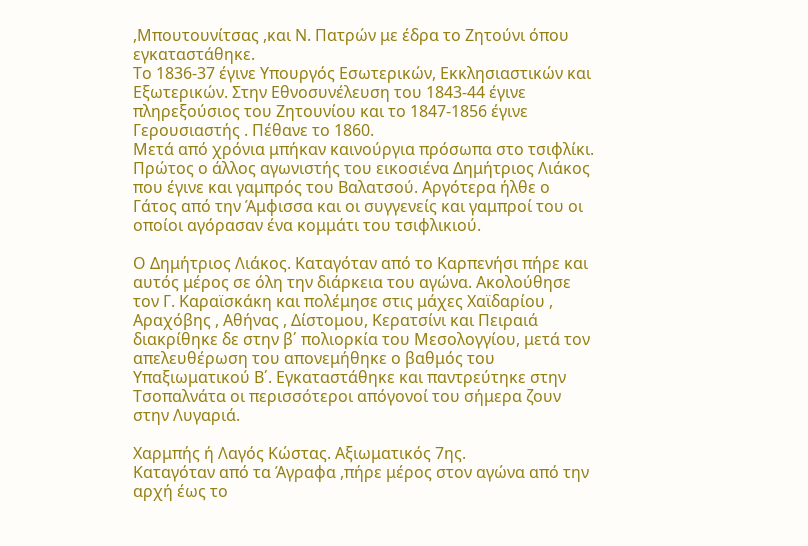,Μπουτουνίτσας ,και Ν. Πατρών με έδρα το Ζητούνι όπου εγκαταστάθηκε.
Το 1836-37 έγινε Υπουργός Εσωτερικών, Εκκλησιαστικών και Εξωτερικών. Στην Εθνοσυνέλευση του 1843-44 έγινε πληρεξούσιος του Ζητουνίου και το 1847-1856 έγινε Γερουσιαστής . Πέθανε το 1860.
Μετά από χρόνια μπήκαν καινούργια πρόσωπα στο τσιφλίκι. Πρώτος ο άλλος αγωνιστής του εικοσιένα Δημήτριος Λιάκος που έγινε και γαμπρός του Βαλατσού. Αργότερα ήλθε ο Γάτος από την Άμφισσα και οι συγγενείς και γαμπροί του οι οποίοι αγόρασαν ένα κομμάτι του τσιφλικιού.

Ο Δημήτριος Λιάκος. Καταγόταν από το Καρπενήσι πήρε και αυτός μέρος σε όλη την διάρκεια του αγώνα. Ακολούθησε τον Γ. Καραϊσκάκη και πολέμησε στις μάχες Χαϊδαρίου , Αραχόβης , Αθήνας , Δίστομου, Κερατσίνι και Πειραιά διακρίθηκε δε στην β΄ πολιορκία του Μεσολογγίου, μετά τον απελευθέρωση του απονεμήθηκε ο βαθμός του Υπαξιωματικού Β΄. Εγκαταστάθηκε και παντρεύτηκε στην Τσοπαλνάτα οι περισσότεροι απόγονοί του σήμερα ζουν στην Λυγαριά.

Χαρμπής ή Λαγός Κώστας. Αξιωματικός 7ης.
Καταγόταν από τα Άγραφα ,πήρε μέρος στον αγώνα από την αρχή έως το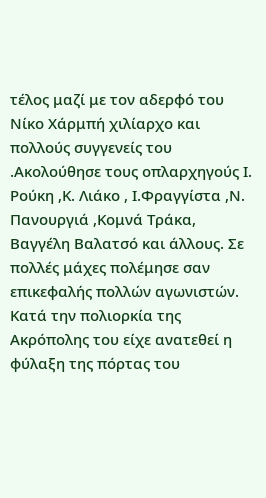τέλος μαζί με τον αδερφό του Νίκο Χάρμπή χιλίαρχο και πολλούς συγγενείς του .Ακολούθησε τους οπλαρχηγούς Ι. Ρούκη ,Κ. Λιάκο , Ι.Φραγγίστα ,Ν. Πανουργιά ,Κομνά Τράκα, Βαγγέλη Βαλατσό και άλλους. Σε πολλές μάχες πολέμησε σαν επικεφαλής πολλών αγωνιστών. Κατά την πολιορκία της Ακρόπολης του είχε ανατεθεί η φύλαξη της πόρτας του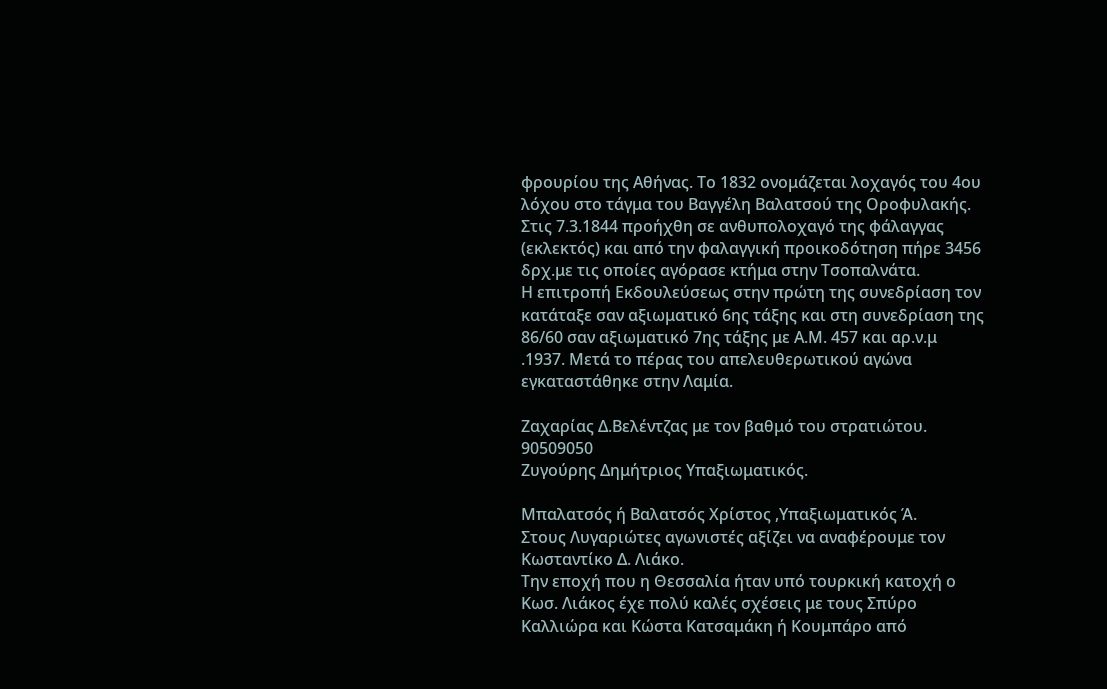φρουρίου της Αθήνας. Το 1832 ονομάζεται λοχαγός του 4ου λόχου στο τάγμα του Βαγγέλη Βαλατσού της Οροφυλακής. Στις 7.3.1844 προήχθη σε ανθυπολοχαγό της φάλαγγας (εκλεκτός) και από την φαλαγγική προικοδότηση πήρε 3456 δρχ.με τις οποίες αγόρασε κτήμα στην Τσοπαλνάτα.
Η επιτροπή Εκδουλεύσεως στην πρώτη της συνεδρίαση τον κατάταξε σαν αξιωματικό 6ης τάξης και στη συνεδρίαση της 86/60 σαν αξιωματικό 7ης τάξης με Α.Μ. 457 και αρ.ν.μ .1937. Μετά το πέρας του απελευθερωτικού αγώνα εγκαταστάθηκε στην Λαμία.

Ζαχαρίας Δ.Βελέντζας με τον βαθμό του στρατιώτου.
90509050
Ζυγούρης Δημήτριος Υπαξιωματικός.

Μπαλατσός ή Βαλατσός Χρίστος ,Υπαξιωματικός Ά.
Στους Λυγαριώτες αγωνιστές αξίζει να αναφέρουμε τον Κωσταντίκο Δ. Λιάκο.
Την εποχή που η Θεσσαλία ήταν υπό τουρκική κατοχή ο Κωσ. Λιάκος έχε πολύ καλές σχέσεις με τους Σπύρο Καλλιώρα και Κώστα Κατσαμάκη ή Κουμπάρο από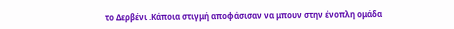το Δερβένι .Κάποια στιγμή αποφάσισαν να μπουν στην ένοπλη ομάδα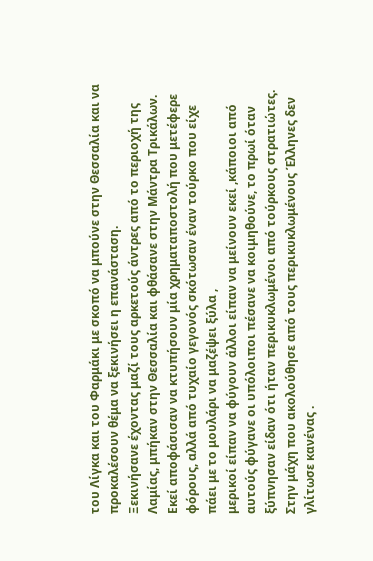του Λίγκα και του Φαρμάκι με σκοπό να μπούνε στην Θεσσαλία και να προκαλέσουν θέμα να ξεκινήσει η επανάσταση.
Ξεκινήσανε έχοντας μαζί τους αρκετούς άντρες από το περιοχή της Λαμίας, μπήκαν στην Θεσσαλία και φθάσανε στην Μάντρα Τρικάλων. Εκεί αποφάσισαν να κτυπήσουν μία χρηματαποστολή που μετέφερε φόρους, αλλά από τυχαίο γεγονός σκότωσαν έναν τούρκο που είχε πάει με το μουλάρι να μαζέψει ξύλα ,
μερικοί είπαν να φύγουν άλλοι είπαν να μείνουν εκεί ,κάποιοι από αυτούς φύγανε οι υπόλοιποι πέσανε να κοιμηθούνε, το πρωί όταν ξύπνησαν είδαν ότι ήταν περικυκλωμένοι από τούρκους στρατιώτες.
Στην μάχη που ακολούθησε από τους περικυκλωμένους Έλληνες δεν γλίτωσε κανένας .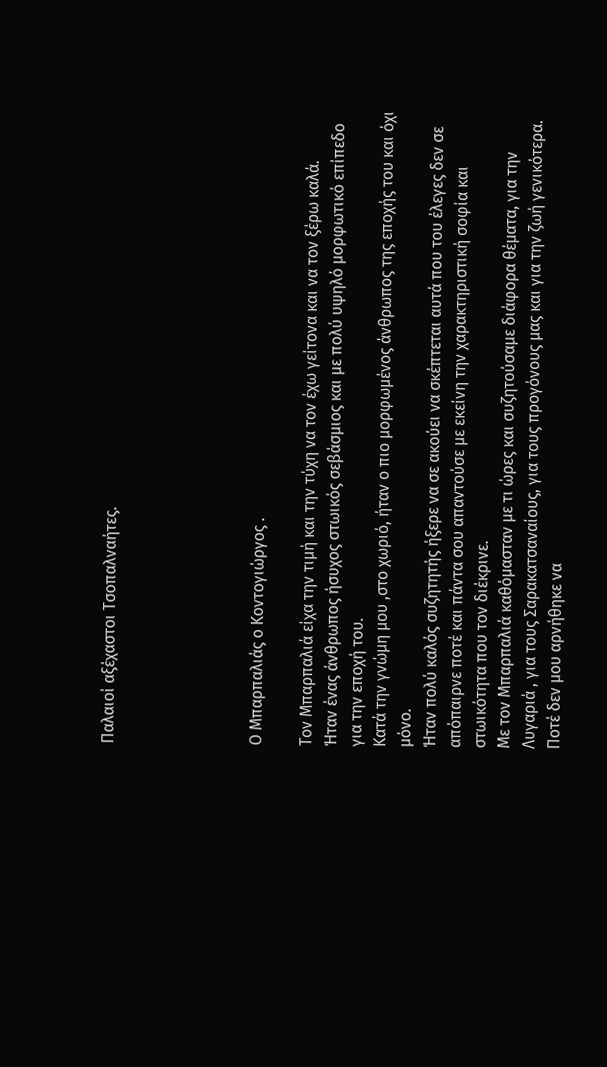Παλαιοί αξέχαστοι Τσοπαλναήτες.





Ο Μπαρπαλιάς ο Κοντογιώργος .

Τον Μπαρπαλιά είχα την τιμή και την τύχη να τον έχω γείτονα και να τον ξέρω καλά.
Ήταν ένας άνθρωπος ήσυχος στωικός σεβάσμιος και με πολύ υψηλό μορφωτικό επίπεδο για την εποχή του.
Κατά την γνώμη μου ,στο χωριό, ήταν ο πιο μορφωμένος άνθρωπος της εποχής του και όχι μόνο.
Ήταν πολύ καλός συζητητής ήξερε να σε ακούει να σκέπτεται αυτά που του έλεγες δεν σε απόπαιρνε ποτέ και πάντα σου απαντούσε με εκείνη την χαρακτηριστική σοφία και στωικότητα που τον διέκρινε.
Με τον Μπαρπαλιά καθόμασταν με τι ώρες και συζητούσαμε διάφορα θέματα, για την Λυγαριά , για τους Σαρακατσαναίους, για τους προγόνους μας και για την ζωή γενικότερα. Ποτέ δεν μου αρνήθηκε να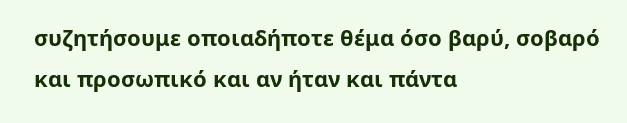συζητήσουμε οποιαδήποτε θέμα όσο βαρύ, σοβαρό και προσωπικό και αν ήταν και πάντα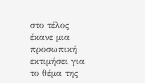στο τέλος έκανε μια προσωπική εκτιμήσει για το θέμα της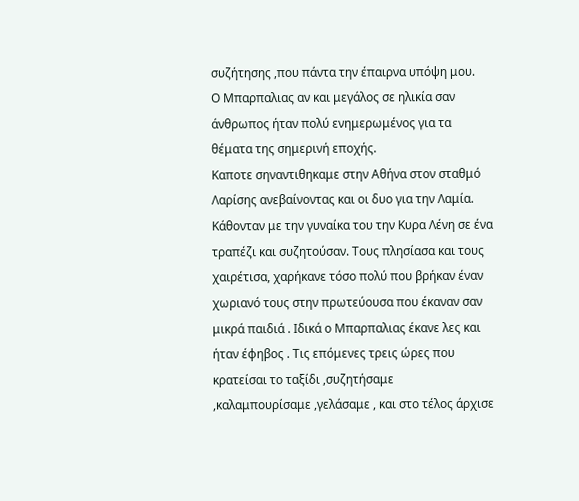συζήτησης ,που πάντα την έπαιρνα υπόψη μου.
Ο Μπαρπαλιας αν και μεγάλος σε ηλικία σαν άνθρωπος ήταν πολύ ενημερωμένος για τα θέματα της σημερινή εποχής.
Καποτε σηναντιθηκαμε στην Αθήνα στον σταθμό Λαρίσης ανεβαίνοντας και οι δυο για την Λαμία. Κάθονταν με την γυναίκα του την Κυρα Λένη σε ένα τραπέζι και συζητούσαν. Τους πλησίασα και τους χαιρέτισα, χαρήκανε τόσο πολύ που βρήκαν έναν χωριανό τους στην πρωτεύουσα που έκαναν σαν μικρά παιδιά . Ιδικά ο Μπαρπαλιας έκανε λες και ήταν έφηβος . Τις επόμενες τρεις ώρες που κρατείσαι το ταξίδι ,συζητήσαμε ,καλαμπουρίσαμε ,γελάσαμε , και στο τέλος άρχισε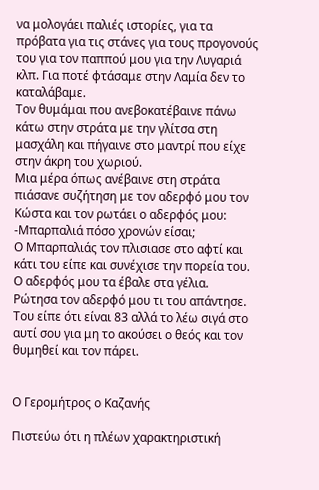να μολογάει παλιές ιστορίες, για τα πρόβατα για τις στάνες για τους προγονούς του για τον παππού μου για την Λυγαριά κλπ. Για ποτέ φτάσαμε στην Λαμία δεν το καταλάβαμε.
Τον θυμάμαι που ανεβοκατέβαινε πάνω κάτω στην στράτα με την γλίτσα στη μασχάλη και πήγαινε στο μαντρί που είχε στην άκρη του χωριού.
Μια μέρα όπως ανέβαινε στη στράτα πιάσανε συζήτηση με τον αδερφό μου τον Κώστα και τον ρωτάει ο αδερφός μου:
-Μπαρπαλιά πόσο χρονών είσαι;
Ο Μπαρπαλιάς τον πλισιασε στο αφτί και κάτι του είπε και συνέχισε την πορεία του.
Ο αδερφός μου τα έβαλε στα γέλια.
Ρώτησα τον αδερφό μου τι του απάντησε.
Του είπε ότι είναι 83 αλλά το λέω σιγά στο αυτί σου για μη το ακούσει ο θεός και τον θυμηθεί και τον πάρει.


Ο Γερομήτρος ο Καζανής

Πιστεύω ότι η πλέων χαρακτηριστική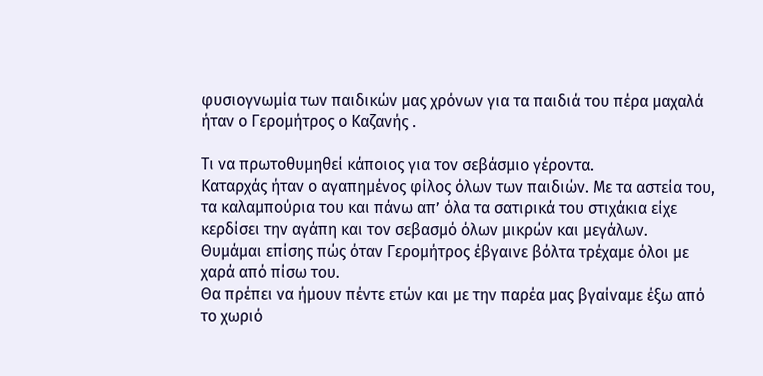φυσιογνωμία των παιδικών μας χρόνων για τα παιδιά του πέρα μαχαλά ήταν ο Γερομήτρος ο Καζανής .

Τι να πρωτοθυμηθεί κάποιος για τον σεβάσμιο γέροντα.
Καταρχάς ήταν ο αγαπημένος φίλος όλων των παιδιών. Με τα αστεία του, τα καλαμπούρια του και πάνω απ’ όλα τα σατιρικά του στιχάκια είχε κερδίσει την αγάπη και τον σεβασμό όλων μικρών και μεγάλων.
Θυμάμαι επίσης πώς όταν Γερομήτρος έβγαινε βόλτα τρέχαμε όλοι με χαρά από πίσω του.
Θα πρέπει να ήμουν πέντε ετών και με την παρέα μας βγαίναμε έξω από το χωριό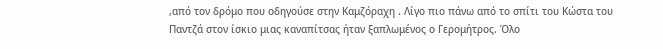,από τον δρόμο που οδηγούσε στην Καμζόραχη . Λίγο πιο πάνω από το σπίτι του Κώστα του Παντζά στον ίσκιο μιας καναπίτσας ήταν ξαπλωμένος ο Γερομήτρος. Όλο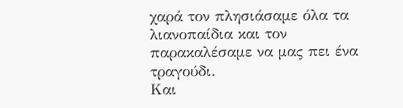χαρά τον πλησιάσαμε όλα τα λιανοπαίδια και τον παρακαλέσαμε να μας πει ένα τραγούδι.
Και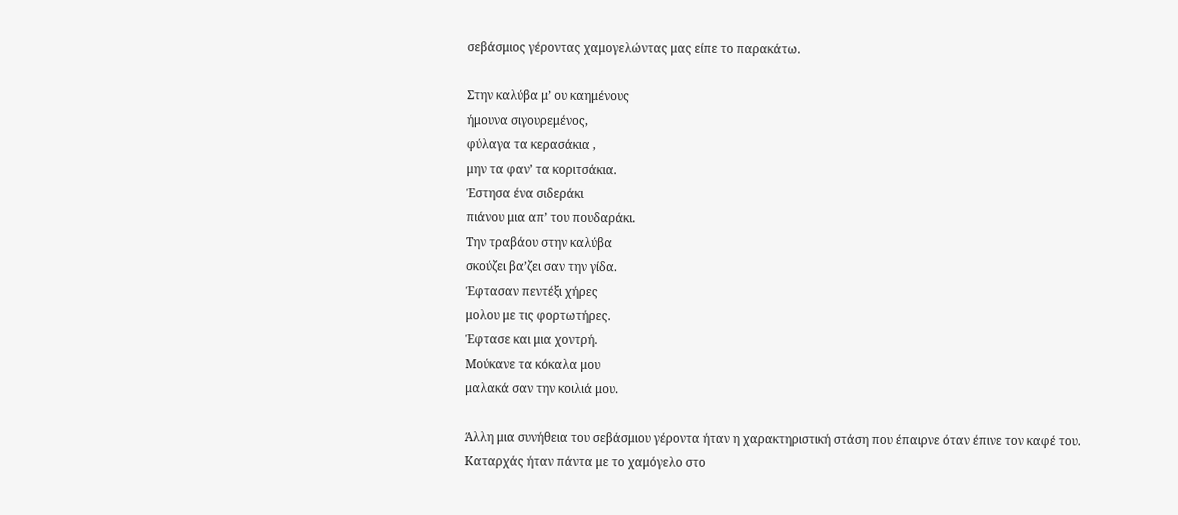σεβάσμιος γέροντας χαμογελώντας μας είπε το παρακάτω.

Στην καλύβα μ’ ου καημένους
ήμουνα σιγουρεμένος,
φύλαγα τα κερασάκια ,
μην τα φαν’ τα κοριτσάκια.
Έστησα ένα σιδεράκι
πιάνου μια απ’ του πουδαράκι.
Την τραβάου στην καλύβα
σκούζει βα’ζει σαν την γίδα.
Έφτασαν πεντέξι χήρες
μολου με τις φορτωτήρες.
Έφτασε και μια χοντρή.
Μούκανε τα κόκαλα μου
μαλακά σαν την κοιλιά μου.

Άλλη μια συνήθεια του σεβάσμιου γέροντα ήταν η χαρακτηριστική στάση που έπαιρνε όταν έπινε τον καφέ του.
Καταρχάς ήταν πάντα με το χαμόγελο στο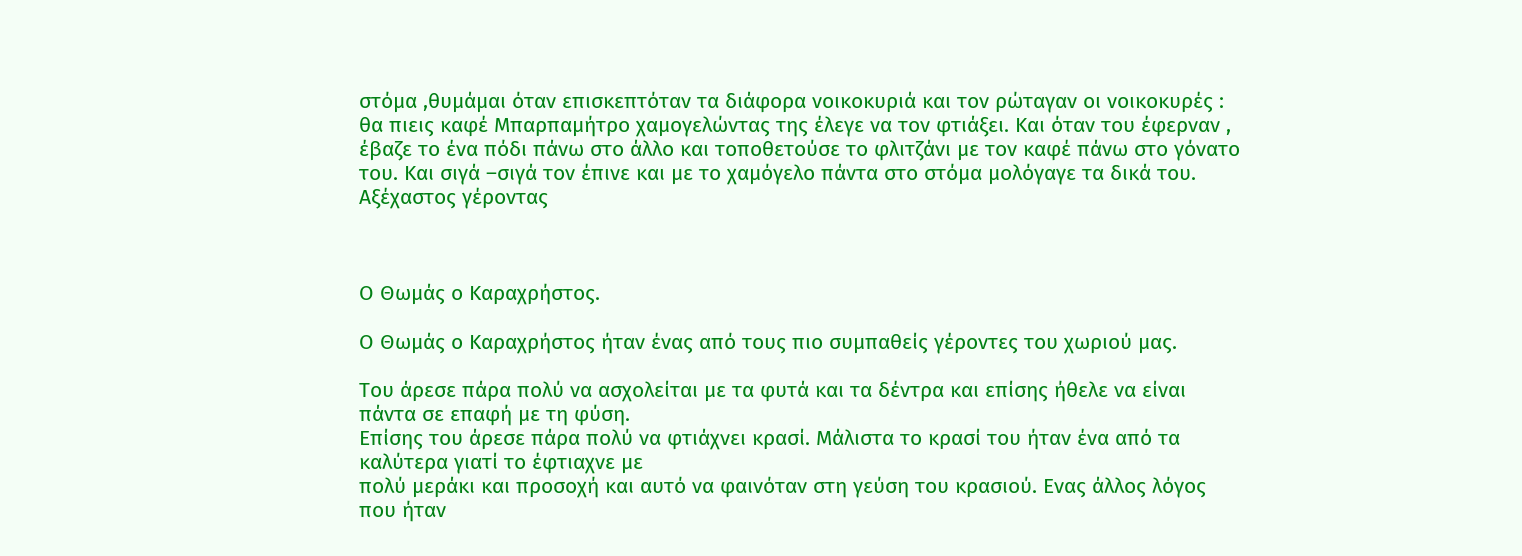στόμα ,θυμάμαι όταν επισκεπτόταν τα διάφορα νοικοκυριά και τον ρώταγαν οι νοικοκυρές : θα πιεις καφέ Μπαρπαμήτρο χαμογελώντας της έλεγε να τον φτιάξει. Και όταν του έφερναν , έβαζε το ένα πόδι πάνω στο άλλο και τοποθετούσε το φλιτζάνι με τον καφέ πάνω στο γόνατο του. Και σιγά –σιγά τον έπινε και με το χαμόγελο πάντα στο στόμα μολόγαγε τα δικά του.
Αξέχαστος γέροντας



Ο Θωμάς ο Καραχρήστος.

Ο Θωμάς ο Καραχρήστος ήταν ένας από τους πιο συμπαθείς γέροντες του χωριού μας.

Του άρεσε πάρα πολύ να ασχολείται με τα φυτά και τα δέντρα και επίσης ήθελε να είναι πάντα σε επαφή με τη φύση.
Επίσης του άρεσε πάρα πολύ να φτιάχνει κρασί. Μάλιστα το κρασί του ήταν ένα από τα καλύτερα γιατί το έφτιαχνε με
πολύ μεράκι και προσοχή και αυτό να φαινόταν στη γεύση του κρασιού. Ενας άλλος λόγος που ήταν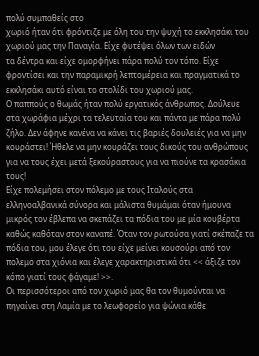πολύ συμπαθείς στο
χωριό ήταν ότι φρόντιζε με όλη του την ψυχή το εκκλησάκι του χωριού μας την Παναγία. Είχε φυτέψει όλων των ειδών
τα δέντρα και είχε ομορφήνει πάρα πολύ τον τόπο. Είχε φροντίσει και την παραμικρή λεπτομέρεια και πραγματικά το
εκκλησάκι αυτό είναι το στολίδι του χωριού μας.
Ο παππούς ο θωμάς ήταν πολύ εργατικός άνθρωπος. Δούλευε στα χωράφια μέχρι τα τελευταία του και πάντα με πάρα πολύ
ζήλο. Δεν άφηνε κανένα να κάνει τις βαριές δουλειές για να μην κουράστει! Ήθελε να μην κουράζει τους δικούς του ανθρώπους για να τους έχει μετά ξεκούραστους για να πιούνε τα κρασάκια τους!
Είχε πολεμήσει στον πόλεμο με τους Ιταλούς στα ελληνοαλβανικά σύνορα και μάλιστα θυμάμαι όταν ήμουνα μικρός τον έβλεπα να σκεπάζει τα πόδια του με μία κουβέρτα καθώς καθόταν στον καναπέ. Όταν τον ρωτούσα γιατί σκέπαζε τα πόδια του, μου έλεγε ότι του είχε μείνει κουσούρι από τον πολεμο στα χιόνια και έλεγε χαρακτηριστικά ότι << άξιζε τον κόπο γιατί τους φάγαμε! >>.
Οι περισσότεροι από τον χωριό μας θα τον θυμούνται να πηγαίνει στη Λαμία με το λεωφορείο για ψώνια κάθε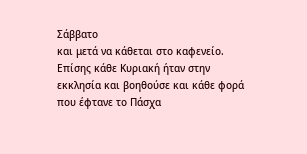Σάββατο
και μετά να κάθεται στο καφενείο. Επίσης κάθε Κυριακή ήταν στην εκκλησία και βοηθούσε και κάθε φορά που έφτανε το Πάσχα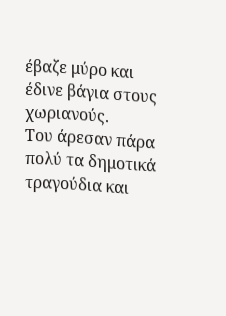έβαζε μύρο και έδινε βάγια στους χωριανούς.
Του άρεσαν πάρα πολύ τα δημοτικά τραγούδια και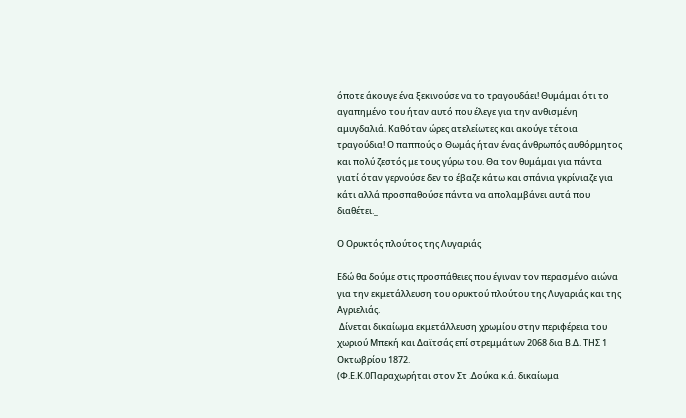όποτε άκουγε ένα ξεκινούσε να το τραγουδάει! Θυμάμαι ότι το αγαπημένο του ήταν αυτό που έλεγε για την ανθισμένη αμυγδαλιά. Καθόταν ώρες ατελείωτες και ακούγε τέτοια τραγούδια! Ο παππούς ο Θωμάς ήταν ένας άνθρωπός αυθόρμητος και πολύ ζεστός με τους γύρω του. Θα τον θυμάμαι για πάντα γιατί όταν γερνούσε δεν το έβαζε κάτω και σπάνια γκρίνιαζε για κάτι αλλά προσπαθούσε πάντα να απολαμβάνει αυτά που διαθέτει._

Ο Ορυκτός πλούτος της Λυγαριάς

Εδώ θα δούμε στις προσπάθειες που έγιναν τον περασμένο αιώνα για την εκμετάλλευση του ορυκτού πλούτου της Λυγαριάς και της Αγριελιάς.
 Δίνεται δικαίωμα εκμετάλλευση χρωμίου στην περιφέρεια του χωριού Μπεκή και Δαϊτσάς επί στρεμμάτων 2068 δια Β.Δ. ΤΗΣ 1 Οκτωβρίου 1872.
(Φ.Ε.Κ.0Παραχωρήται στον Στ .Δούκα κ.ά. δικαίωμα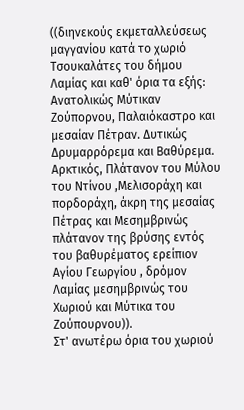((διηνεκούς εκμεταλλεύσεως μαγγανίου κατά το χωριό Τσουκαλάτες του δήμου Λαμίας και καθ' όρια τα εξής: Ανατολικώς Μύτικαν Ζούπορνου, Παλαιόκαστρο και μεσαίαν Πέτραν. Δυτικώς Δρυμαρρόρεμα και Βαθύρεμα. Αρκτικός, Πλάτανον του Μύλου του Ντίνου ,Μελισοράχη και πορδοράχη, άκρη της μεσαίας Πέτρας και Μεσημβρινώς πλάτανον της βρύσης εντός του βαθυρέματος ερείπιον Αγίου Γεωργίου , δρόμον Λαμίας μεσημβρινώς του Χωριού και Μύτικα του Ζούπουρνου)).
Στ' ανωτέρω όρια του χωριού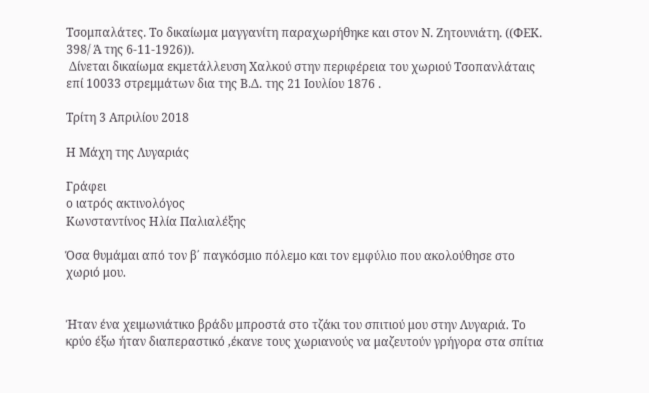Τσομπαλάτες. Το δικαίωμα μαγγανίτη παραχωρήθηκε και στον Ν. Ζητουνιάτη. ((ΦΕΚ. 398/ Ά της 6-11-1926)).
 Δίνεται δικαίωμα εκμετάλλευση Χαλκού στην περιφέρεια του χωριού Τσοπανλάταις επί 10033 στρεμμάτων δια της Β.Δ. της 21 Ιουλίου 1876 .

Τρίτη 3 Απριλίου 2018

Η Μάχη της Λυγαριάς

Γράφει
ο ιατρός ακτινολόγος
Κωνσταντίνος Ηλία Παλιαλέξης

Όσα θυμάμαι από τον β΄ παγκόσμιο πόλεμο και τον εμφύλιο που ακολούθησε στο χωριό μου.


Ήταν ένα χειμωνιάτικο βράδυ μπροστά στο τζάκι του σπιτιού μου στην Λυγαριά. Το κρύο έξω ήταν διαπεραστικό ,έκανε τους χωριανούς να μαζευτούν γρήγορα στα σπίτια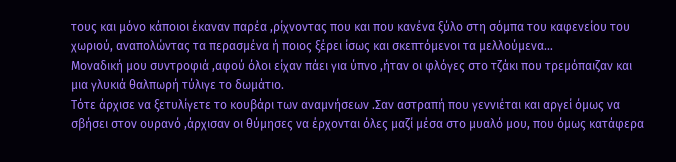τους και μόνο κάποιοι έκαναν παρέα ,ρίχνοντας που και που κανένα ξύλο στη σόμπα του καφενείου του χωριού, αναπολώντας τα περασμένα ή ποιος ξέρει ίσως και σκεπτόμενοι τα μελλούμενα…
Μοναδική μου συντροφιά ,αφού όλοι είχαν πάει για ύπνο ,ήταν οι φλόγες στο τζάκι που τρεμόπαιζαν και μια γλυκιά θαλπωρή τύλιγε το δωμάτιο.
Τότε άρχισε να ξετυλίγετε το κουβάρι των αναμνήσεων .Σαν αστραπή που γεννιέται και αργεί όμως να σβήσει στον ουρανό ,άρχισαν οι θύμησες να έρχονται όλες μαζί μέσα στο μυαλό μου, που όμως κατάφερα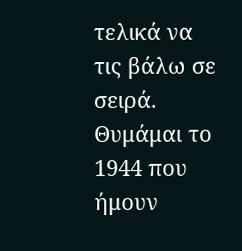τελικά να τις βάλω σε σειρά.
Θυμάμαι το 1944 που ήμουν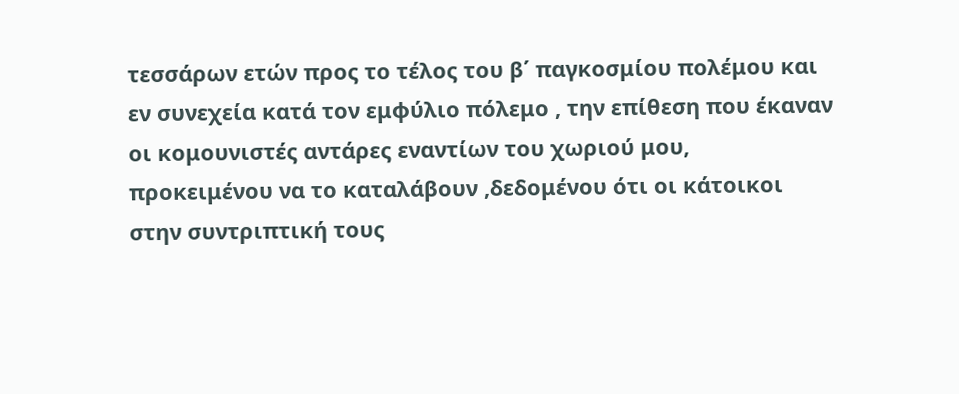τεσσάρων ετών προς το τέλος του β΄ παγκοσμίου πολέμου και εν συνεχεία κατά τον εμφύλιο πόλεμο , την επίθεση που έκαναν οι κομουνιστές αντάρες εναντίων του χωριού μου, προκειμένου να το καταλάβουν ,δεδομένου ότι οι κάτοικοι στην συντριπτική τους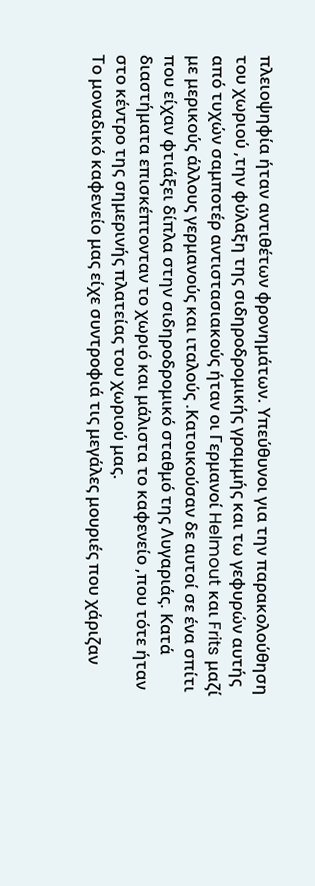πλειοψηφία ήταν αντιθέτων φρονημάτων. Υπεύθυνοι για την παρακολούθηση του χωριού ,την φύλαξη της σιδηροδρομικής γραμμής και τω γεφυρών αυτής από τυχών σαμποτέρ αντιστασιακούς ήταν οι Γερμανοί Helmout και Frits μαζί με μερικούς άλλους γερμανούς και ιταλούς .Κατοικούσαν δε αυτοί σε ένα σπίτι που είχαν φτιάξει δίπλα στην σιδηροδρομικό σταθμό της Λυγαριάς. Κατά διαστήματα επισκέπτονταν το χωριό και μάλιστα το καφενείο ,που τότε ήταν στο κέντρο της σημερινής πλατείας του χωριού μας.
Το μοναδικό καφενείο μας είχε συντροφιά τις μεγάλες μουριές που χάριζαν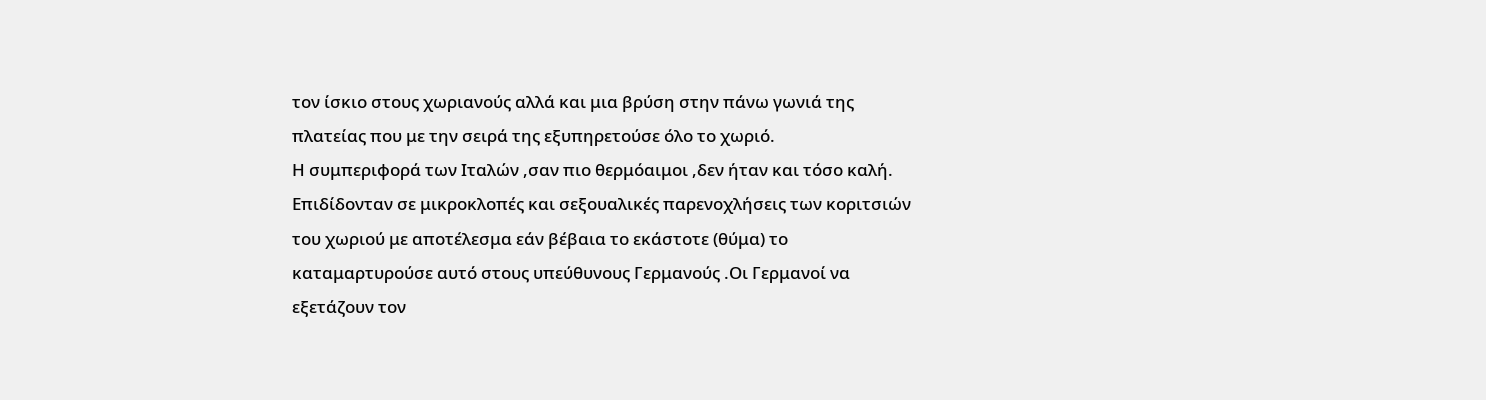τον ίσκιο στους χωριανούς αλλά και μια βρύση στην πάνω γωνιά της πλατείας που με την σειρά της εξυπηρετούσε όλο το χωριό.
Η συμπεριφορά των Ιταλών ,σαν πιο θερμόαιμοι ,δεν ήταν και τόσο καλή. Επιδίδονταν σε μικροκλοπές και σεξουαλικές παρενοχλήσεις των κοριτσιών του χωριού με αποτέλεσμα εάν βέβαια το εκάστοτε (θύμα) το καταμαρτυρούσε αυτό στους υπεύθυνους Γερμανούς .Οι Γερμανοί να εξετάζουν τον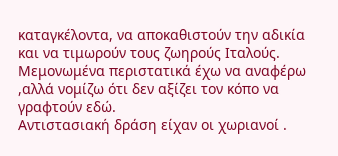καταγκέλοντα, να αποκαθιστούν την αδικία και να τιμωρούν τους ζωηρούς Ιταλούς. Μεμονωμένα περιστατικά έχω να αναφέρω ,αλλά νομίζω ότι δεν αξίζει τον κόπο να γραφτούν εδώ.
Αντιστασιακή δράση είχαν οι χωριανοί .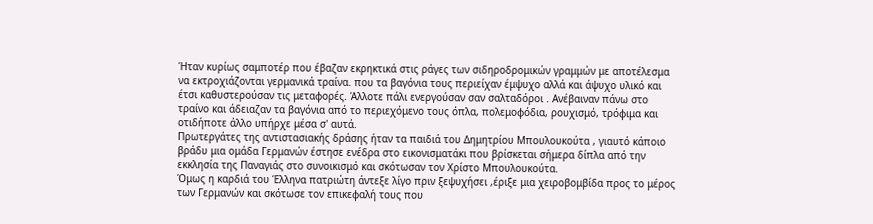Ήταν κυρίως σαμποτέρ που έβαζαν εκρηκτικά στις ράγες των σιδηροδρομικών γραμμών με αποτέλεσμα να εκτροχιάζονται γερμανικά τραίνα. που τα βαγόνια τους περιείχαν έμψυχο αλλά και άψυχο υλικό και έτσι καθυστερούσαν τις μεταφορές. Άλλοτε πάλι ενεργούσαν σαν σαλταδόροι . Ανέβαιναν πάνω στο τραίνο και άδειαζαν τα βαγόνια από το περιεχόμενο τους όπλα, πολεμοφόδια, ρουχισμό, τρόφιμα και οτιδήποτε άλλο υπήρχε μέσα σ' αυτά.
Πρωτεργάτες της αντιστασιακής δράσης ήταν τα παιδιά του Δημητρίου Μπουλουκούτα , γιαυτό κάποιο βράδυ μια ομάδα Γερμανών έστησε ενέδρα στο εικονισματάκι που βρίσκεται σήμερα δίπλα από την εκκλησία της Παναγιάς στο συνοικισμό και σκότωσαν τον Χρίστο Μπουλουκούτα.
Όμως η καρδιά του Έλληνα πατριώτη άντεξε λίγο πριν ξεψυχήσει ,έριξε μια χειροβομβίδα προς το μέρος των Γερμανών και σκότωσε τον επικεφαλή τους που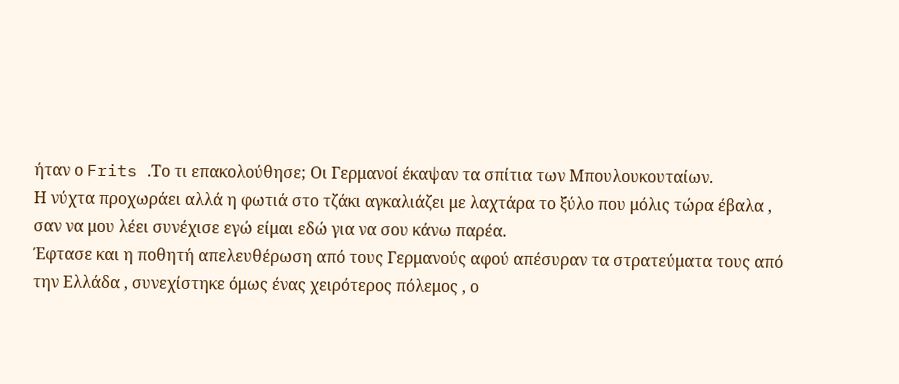ήταν ο Frits .Το τι επακολούθησε; Οι Γερμανοί έκαψαν τα σπίτια των Μπουλουκουταίων.
Η νύχτα προχωράει αλλά η φωτιά στο τζάκι αγκαλιάζει με λαχτάρα το ξύλο που μόλις τώρα έβαλα , σαν να μου λέει συνέχισε εγώ είμαι εδώ για να σου κάνω παρέα.
Έφτασε και η ποθητή απελευθέρωση από τους Γερμανούς αφού απέσυραν τα στρατεύματα τους από την Ελλάδα , συνεχίστηκε όμως ένας χειρότερος πόλεμος , ο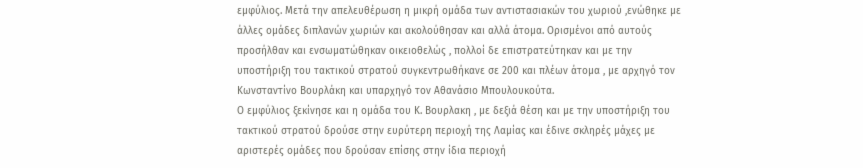εμφύλιος. Μετά την απελευθέρωση η μικρή ομάδα των αντιστασιακών του χωριού ,ενώθηκε με άλλες ομάδες διπλανών χωριών και ακολούθησαν και αλλά άτομα. Ορισμένοι από αυτούς προσήλθαν και ενσωματώθηκαν οικειοθελώς , πολλοί δε επιστρατεύτηκαν και με την υποστήριξη του τακτικού στρατού συγκεντρωθήκανε σε 200 και πλέων άτομα , με αρχηγό τον Κωνσταντίνο Βουρλάκη και υπαρχηγό τον Αθανάσιο Μπουλουκούτα.
Ο εμφύλιος ξεκίνησε και η ομάδα του Κ. Βουρλακη , με δεξιά θέση και με την υποστήριξη του τακτικού στρατού δρούσε στην ευρύτερη περιοχή της Λαμίας και έδινε σκληρές μάχες με αριστερές ομάδες που δρούσαν επίσης στην ίδια περιοχή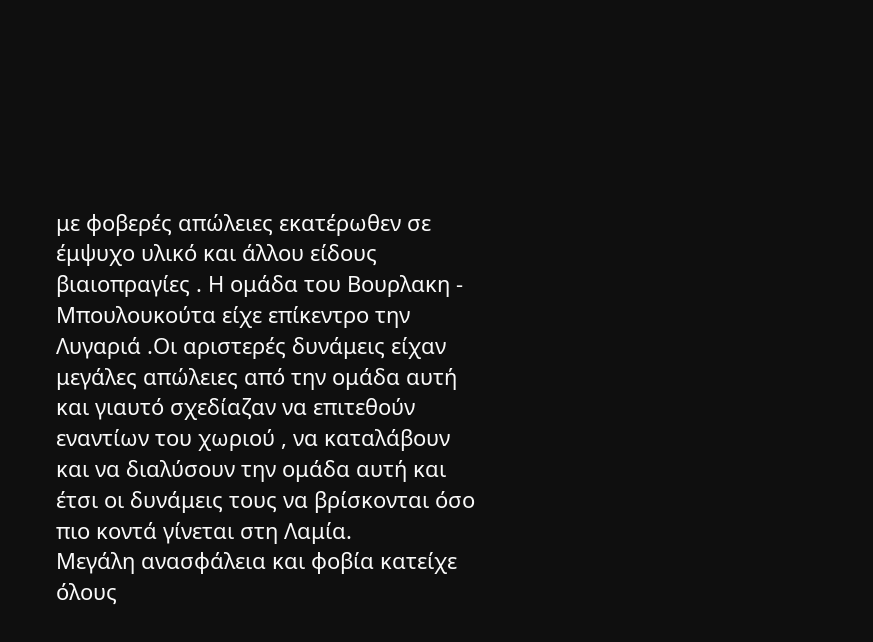με φοβερές απώλειες εκατέρωθεν σε έμψυχο υλικό και άλλου είδους βιαιοπραγίες . Η ομάδα του Βουρλακη - Μπουλουκούτα είχε επίκεντρο την Λυγαριά .Οι αριστερές δυνάμεις είχαν μεγάλες απώλειες από την ομάδα αυτή και γιαυτό σχεδίαζαν να επιτεθούν εναντίων του χωριού , να καταλάβουν και να διαλύσουν την ομάδα αυτή και έτσι οι δυνάμεις τους να βρίσκονται όσο πιο κοντά γίνεται στη Λαμία.
Μεγάλη ανασφάλεια και φοβία κατείχε όλους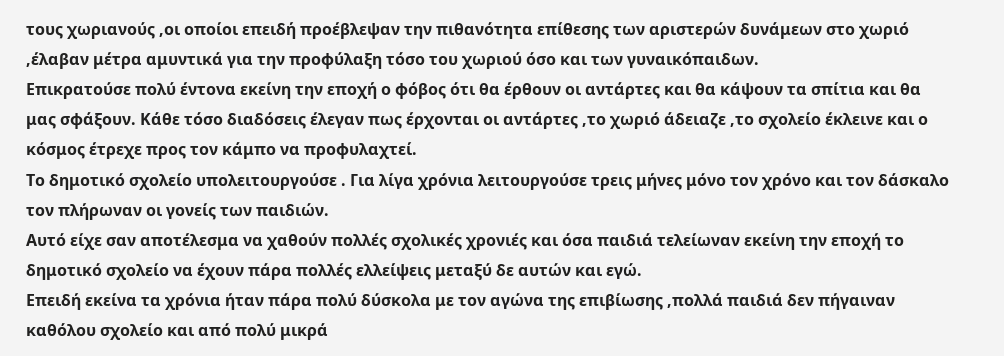τους χωριανούς ,οι οποίοι επειδή προέβλεψαν την πιθανότητα επίθεσης των αριστερών δυνάμεων στο χωριό ,έλαβαν μέτρα αμυντικά για την προφύλαξη τόσο του χωριού όσο και των γυναικόπαιδων.
Επικρατούσε πολύ έντονα εκείνη την εποχή ο φόβος ότι θα έρθουν οι αντάρτες και θα κάψουν τα σπίτια και θα μας σφάξουν. Κάθε τόσο διαδόσεις έλεγαν πως έρχονται οι αντάρτες ,το χωριό άδειαζε ,το σχολείο έκλεινε και ο κόσμος έτρεχε προς τον κάμπο να προφυλαχτεί.
Το δημοτικό σχολείο υπολειτουργούσε . Για λίγα χρόνια λειτουργούσε τρεις μήνες μόνο τον χρόνο και τον δάσκαλο τον πλήρωναν οι γονείς των παιδιών.
Αυτό είχε σαν αποτέλεσμα να χαθούν πολλές σχολικές χρονιές και όσα παιδιά τελείωναν εκείνη την εποχή το δημοτικό σχολείο να έχουν πάρα πολλές ελλείψεις μεταξύ δε αυτών και εγώ.
Επειδή εκείνα τα χρόνια ήταν πάρα πολύ δύσκολα με τον αγώνα της επιβίωσης ,πολλά παιδιά δεν πήγαιναν καθόλου σχολείο και από πολύ μικρά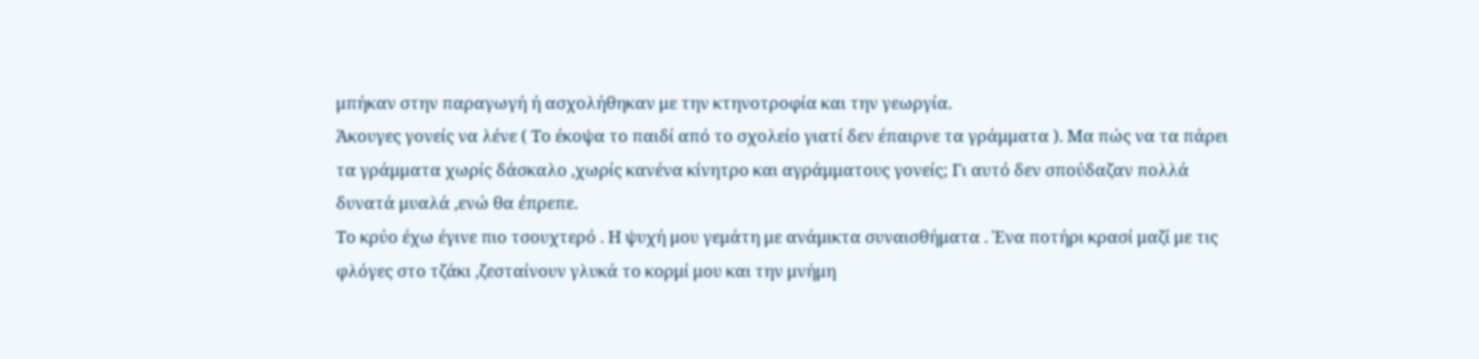μπήκαν στην παραγωγή ή ασχολήθηκαν με την κτηνοτροφία και την γεωργία.
Άκουγες γονείς να λένε ( Το έκοψα το παιδί από το σχολείο γιατί δεν έπαιρνε τα γράμματα ). Μα πώς να τα πάρει τα γράμματα χωρίς δάσκαλο ,χωρίς κανένα κίνητρο και αγράμματους γονείς; Γι αυτό δεν σπούδαζαν πολλά δυνατά μυαλά ,ενώ θα έπρεπε.
Το κρύο έχω έγινε πιο τσουχτερό . Η ψυχή μου γεμάτη με ανάμικτα συναισθήματα . Ένα ποτήρι κρασί μαζί με τις φλόγες στο τζάκι ,ζεσταίνουν γλυκά το κορμί μου και την μνήμη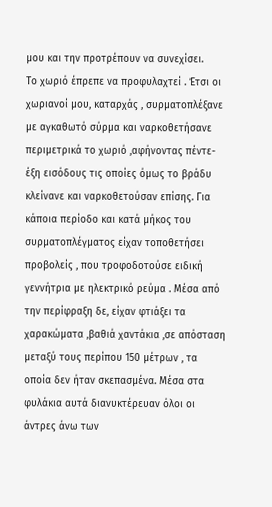μου και την προτρέπουν να συνεχίσει.
Το χωριό έπρεπε να προφυλαχτεί . Έτσι οι χωριανοί μου, καταρχάς , συρματοπλέξανε με αγκαθωτό σύρμα και ναρκοθετήσανε περιμετρικά το χωριό ,αφήνοντας πέντε- έξη εισόδους τις οποίες όμως το βράδυ κλείνανε και ναρκοθετούσαν επίσης. Για κάποια περίοδο και κατά μήκος του συρματοπλέγματος είχαν τοποθετήσει προβολείς , που τροφοδοτούσε ειδική γεννήτρια με ηλεκτρικό ρεύμα . Μέσα από την περίφραξη δε, είχαν φτιάξει τα χαρακώματα ,βαθιά χαντάκια ,σε απόσταση μεταξύ τους περίπου 150 μέτρων , τα οποία δεν ήταν σκεπασμένα. Μέσα στα φυλάκια αυτά διανυκτέρευαν όλοι οι άντρες άνω των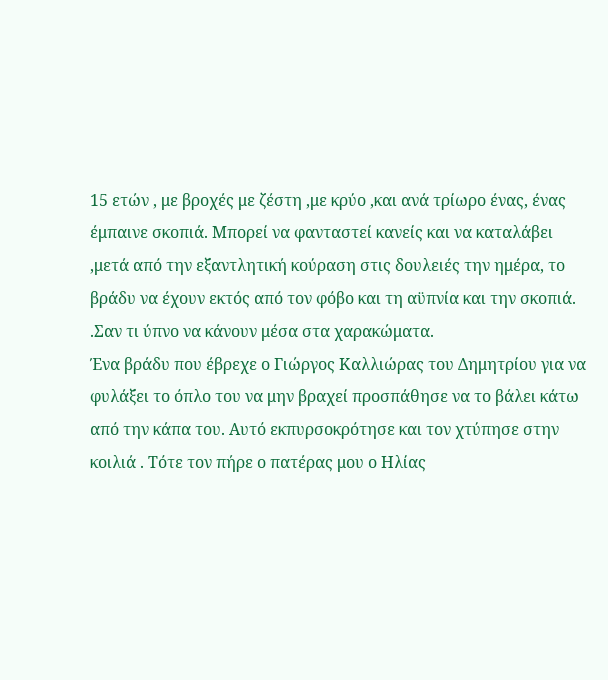15 ετών , με βροχές με ζέστη ,με κρύο ,και ανά τρίωρο ένας, ένας έμπαινε σκοπιά. Μπορεί να φανταστεί κανείς και να καταλάβει ,μετά από την εξαντλητική κούραση στις δουλειές την ημέρα, το βράδυ να έχουν εκτός από τον φόβο και τη αϋπνία και την σκοπιά. .Σαν τι ύπνο να κάνουν μέσα στα χαρακώματα.
Ένα βράδυ που έβρεχε ο Γιώργος Καλλιώρας του Δημητρίου για να φυλάξει το όπλο του να μην βραχεί προσπάθησε να το βάλει κάτω από την κάπα του. Αυτό εκπυρσοκρότησε και τον χτύπησε στην κοιλιά . Τότε τον πήρε ο πατέρας μου ο Ηλίας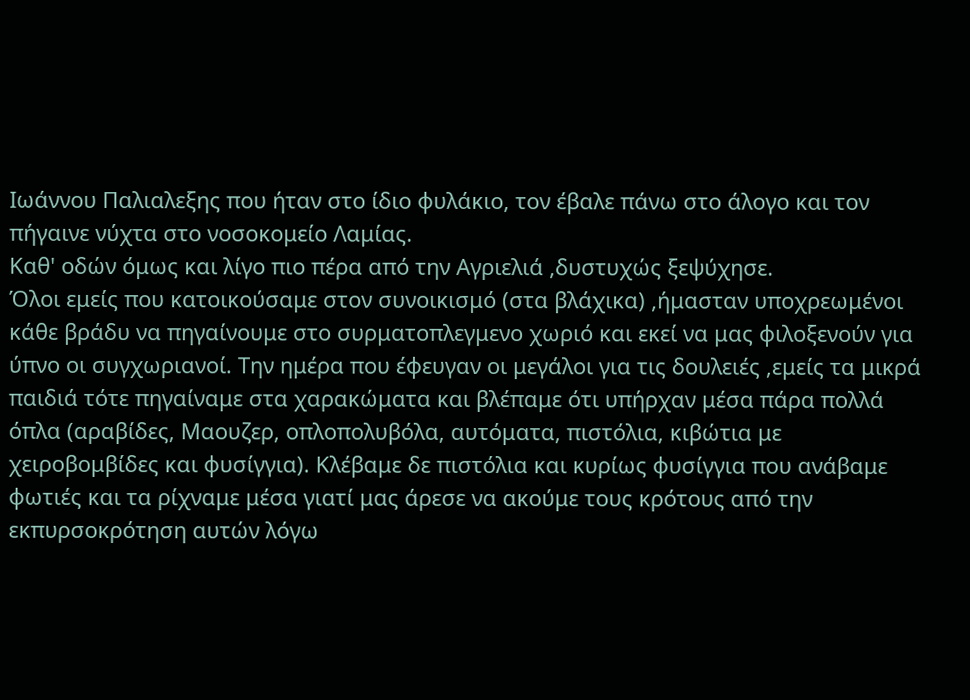Ιωάννου Παλιαλεξης που ήταν στο ίδιο φυλάκιο, τον έβαλε πάνω στο άλογο και τον πήγαινε νύχτα στο νοσοκομείο Λαμίας.
Καθ' οδών όμως και λίγο πιο πέρα από την Αγριελιά ,δυστυχώς ξεψύχησε.
Όλοι εμείς που κατοικούσαμε στον συνοικισμό (στα βλάχικα) ,ήμασταν υποχρεωμένοι κάθε βράδυ να πηγαίνουμε στο συρματοπλεγμενο χωριό και εκεί να μας φιλοξενούν για ύπνο οι συγχωριανοί. Την ημέρα που έφευγαν οι μεγάλοι για τις δουλειές ,εμείς τα μικρά παιδιά τότε πηγαίναμε στα χαρακώματα και βλέπαμε ότι υπήρχαν μέσα πάρα πολλά όπλα (αραβίδες, Μαουζερ, οπλοπολυβόλα, αυτόματα, πιστόλια, κιβώτια με χειροβομβίδες και φυσίγγια). Κλέβαμε δε πιστόλια και κυρίως φυσίγγια που ανάβαμε φωτιές και τα ρίχναμε μέσα γιατί μας άρεσε να ακούμε τους κρότους από την εκπυρσοκρότηση αυτών λόγω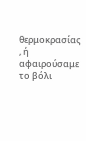θερμοκρασίας , ή αφαιρούσαμε το βόλι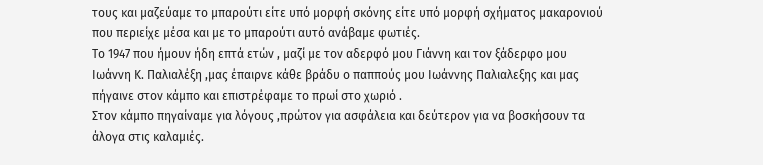τους και μαζεύαμε το μπαρούτι είτε υπό μορφή σκόνης είτε υπό μορφή σχήματος μακαρονιού που περιείχε μέσα και με το μπαρούτι αυτό ανάβαμε φωτιές.
Το 1947 που ήμουν ήδη επτά ετών , μαζί με τον αδερφό μου Γιάννη και τον ξάδερφο μου Ιωάννη Κ. Παλιαλέξη ,μας έπαιρνε κάθε βράδυ ο παππούς μου Ιωάννης Παλιαλεξης και μας πήγαινε στον κάμπο και επιστρέφαμε το πρωί στο χωριό .
Στον κάμπο πηγαίναμε για λόγους ,πρώτον για ασφάλεια και δεύτερον για να βοσκήσουν τα άλογα στις καλαμιές.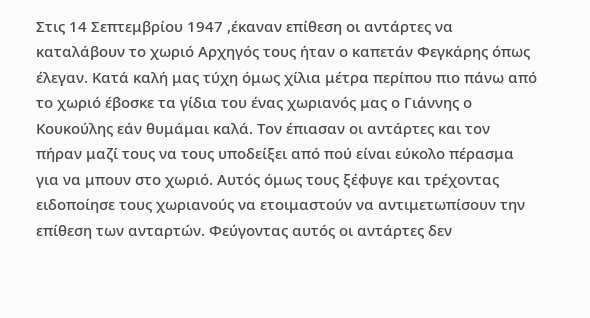Στις 14 Σεπτεμβρίου 1947 ,έκαναν επίθεση οι αντάρτες να καταλάβουν το χωριό Αρχηγός τους ήταν ο καπετάν Φεγκάρης όπως έλεγαν. Κατά καλή μας τύχη όμως χίλια μέτρα περίπου πιο πάνω από το χωριό έβοσκε τα γίδια του ένας χωριανός μας ο Γιάννης ο Κουκούλης εάν θυμάμαι καλά. Τον έπιασαν οι αντάρτες και τον πήραν μαζί τους να τους υποδείξει από πού είναι εύκολο πέρασμα για να μπουν στο χωριό. Αυτός όμως τους ξέφυγε και τρέχοντας ειδοποίησε τους χωριανούς να ετοιμαστούν να αντιμετωπίσουν την επίθεση των ανταρτών. Φεύγοντας αυτός οι αντάρτες δεν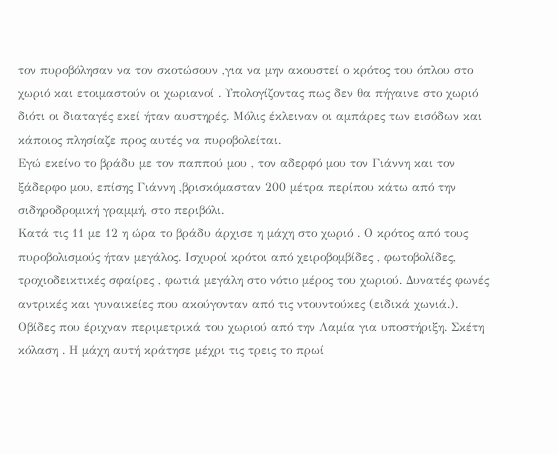τον πυροβόλησαν να τον σκοτώσουν ,για να μην ακουστεί ο κρότος του όπλου στο χωριό και ετοιμαστούν οι χωριανοί . Υπολογίζοντας πως δεν θα πήγαινε στο χωριό διότι οι διαταγές εκεί ήταν αυστηρές. Μόλις έκλειναν οι αμπάρες των εισόδων και κάποιος πλησίαζε προς αυτές να πυροβολείται.
Εγώ εκείνο το βράδυ με τον παππού μου , τον αδερφό μου τον Γιάννη και τον ξάδερφο μου, επίσης Γιάννη ,βρισκόμασταν 200 μέτρα περίπου κάτω από την σιδηροδρομική γραμμή, στο περιβόλι.
Κατά τις 11 με 12 η ώρα το βράδυ άρχισε η μάχη στο χωριό . Ο κρότος από τους πυροβολισμούς ήταν μεγάλος. Ισχυροί κρότοι από χειροβομβίδες , φωτοβολίδες, τροχιοδεικτικές σφαίρες , φωτιά μεγάλη στο νότιο μέρος του χωριού. Δυνατές φωνές αντρικές και γυναικείες που ακούγονταν από τις ντουντούκες (ειδικά χωνιά.).
Οβίδες που έριχναν περιμετρικά του χωριού από την Λαμία για υποστήριξη. Σκέτη κόλαση . Η μάχη αυτή κράτησε μέχρι τις τρεις το πρωί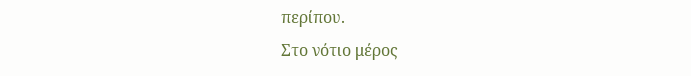περίπου.
Στο νότιο μέρος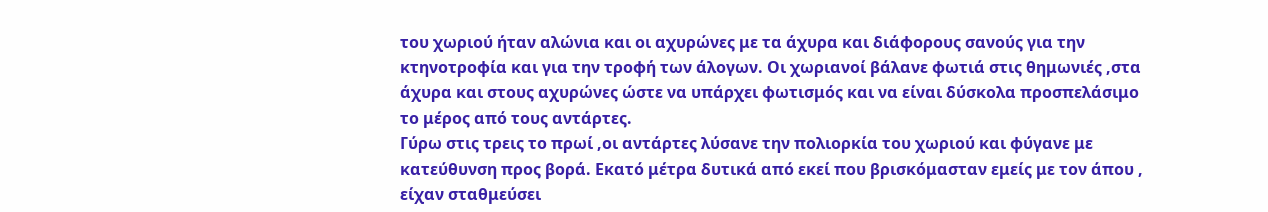του χωριού ήταν αλώνια και οι αχυρώνες με τα άχυρα και διάφορους σανούς για την κτηνοτροφία και για την τροφή των άλογων. Οι χωριανοί βάλανε φωτιά στις θημωνιές ,στα άχυρα και στους αχυρώνες ώστε να υπάρχει φωτισμός και να είναι δύσκολα προσπελάσιμο το μέρος από τους αντάρτες.
Γύρω στις τρεις το πρωί ,οι αντάρτες λύσανε την πολιορκία του χωριού και φύγανε με κατεύθυνση προς βορά. Εκατό μέτρα δυτικά από εκεί που βρισκόμασταν εμείς με τον άπου , είχαν σταθμεύσει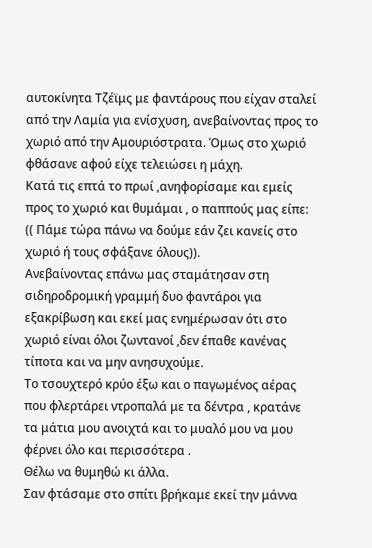αυτοκίνητα Τζέϊμς με φαντάρους που είχαν σταλεί από την Λαμία για ενίσχυση, ανεβαίνοντας προς το χωριό από την Αμουριόστρατα. Όμως στο χωριό φθάσανε αφού είχε τελειώσει η μάχη.
Κατά τις επτά το πρωί ,ανηφορίσαμε και εμείς προς το χωριό και θυμάμαι , ο παππούς μας είπε: (( Πάμε τώρα πάνω να δούμε εάν ζει κανείς στο χωριό ή τους σφάξανε όλους)).
Ανεβαίνοντας επάνω μας σταμάτησαν στη σιδηροδρομική γραμμή δυο φαντάροι για εξακρίβωση και εκεί μας ενημέρωσαν ότι στο χωριό είναι όλοι ζωντανοί ,δεν έπαθε κανένας τίποτα και να μην ανησυχούμε.
Το τσουχτερό κρύο έξω και ο παγωμένος αέρας που φλερτάρει ντροπαλά με τα δέντρα , κρατάνε τα μάτια μου ανοιχτά και το μυαλό μου να μου φέρνει όλο και περισσότερα .
Θέλω να θυμηθώ κι άλλα.
Σαν φτάσαμε στο σπίτι βρήκαμε εκεί την μάννα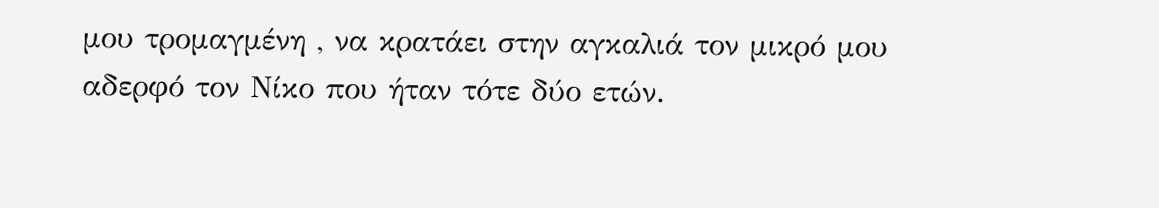μου τρομαγμένη , να κρατάει στην αγκαλιά τον μικρό μου αδερφό τον Νίκο που ήταν τότε δύο ετών.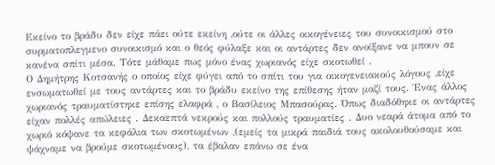Εκείνο το βράδυ δεν είχε πάει ούτε εκείνη ,ούτε οι άλλες οικογένειες του συνοικισμού στο συρματοπλεγμενο συνοικισμό και ο θεός φύλαξε και οι αντάρτες δεν ανοίξανε να μπουν σε κανένα σπίτι μέσα. Τότε μάθαμε πως μόνο ένας χωριανός είχε σκοτωθεί .
Ο Δημήτρης Κοτσανής ο οποίος είχε φύγει από το σπίτι του για οικογενειακούς λόγους ,είχε ενσωματωθεί με τους αντάρτες και το βράδυ εκείνο της επίθεσης ήταν μαζί τους. Ένας άλλος χωριανός τραυματίστηκε επίσης ελαφρά , ο Βασίλειος Μπασούρας. Όπως διαδόθηκε οι αντάρτες είχαν πολλές απώλειες . Δεκαεπτά νεκρούς και πολλούς τραυματίες . Δυο νεαρά άτομα από το χωριό κόψανε τα κεφάλια των σκοτωμένων ,(εμείς τα μικρά παιδιά τους ακολουθούσαμε και ψάχναμε να βρούμε σκοτωμένους), τα έβαλαν επάνω σε ένα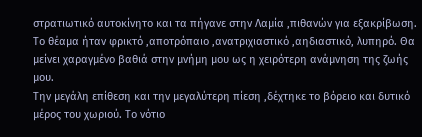στρατιωτικό αυτοκίνητο και τα πήγανε στην Λαμία ,πιθανών για εξακρίβωση.
Το θέαμα ήταν φρικτό ,αποτρόπαιο ,ανατριχιαστικό ,αηδιαστικό, λυπηρό. Θα μείνει χαραγμένο βαθιά στην μνήμη μου ως η χειρότερη ανάμνηση της ζωής μου.
Την μεγάλη επίθεση και την μεγαλύτερη πίεση ,δέχτηκε το βόρειο και δυτικό μέρος του χωριού. Το νότιο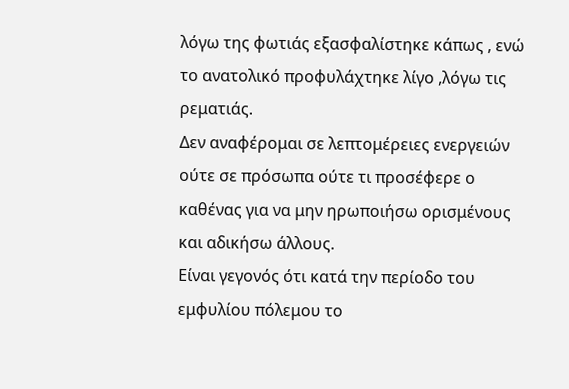λόγω της φωτιάς εξασφαλίστηκε κάπως , ενώ το ανατολικό προφυλάχτηκε λίγο ,λόγω τις ρεματιάς.
Δεν αναφέρομαι σε λεπτομέρειες ενεργειών ούτε σε πρόσωπα ούτε τι προσέφερε ο καθένας για να μην ηρωποιήσω ορισμένους και αδικήσω άλλους.
Είναι γεγονός ότι κατά την περίοδο του εμφυλίου πόλεμου το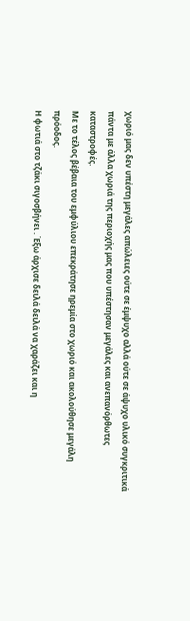χωριό μας δεν υπέστη μεγάλες απώλειες ούτε σε έμψυχο αλλά ούτε σε άψυχο υλικό συγκριτικά πάντα με άλλα χωριά της περιοχής μας που υπέστησαν μεγάλες και ανεπανόρθωτες καταστροφές.
Με το τέλος βέβαια του εμφύλιου επεκράτησε ηρεμία στο χωριό και ακολούθησε μεγάλη πρόοδος.
Η φωτιά στο τζάκι σιγοσβήνει . Έξω άρχισε δειλά δειλά να χαράζει και η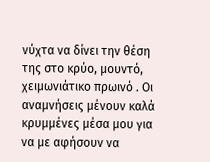νύχτα να δίνει την θέση της στο κρύο, μουντό, χειμωνιάτικο πρωινό . Οι αναμνήσεις μένουν καλά κρυμμένες μέσα μου για να με αφήσουν να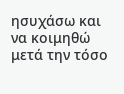ησυχάσω και να κοιμηθώ μετά την τόσο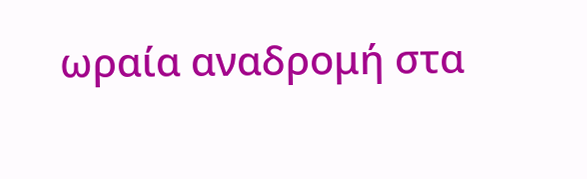ωραία αναδρομή στα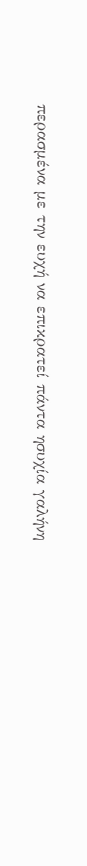περασμένα με την ευχή να επικρατεί πάντα ησυχία γαλήνη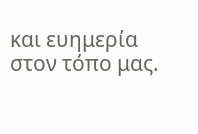και ευημερία στον τόπο μας.